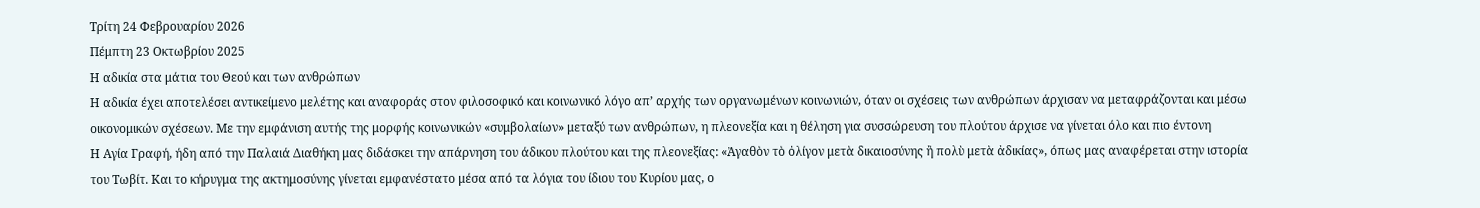Τρίτη 24 Φεβρουαρίου 2026
Πέμπτη 23 Οκτωβρίου 2025
Η αδικία στα μάτια του Θεού και των ανθρώπων
Η αδικία έχει αποτελέσει αντικείμενο μελέτης και αναφοράς στον φιλοσοφικό και κοινωνικό λόγο απ’ αρχής των οργανωμένων κοινωνιών, όταν οι σχέσεις των ανθρώπων άρχισαν να μεταφράζονται και μέσω οικονομικών σχέσεων. Με την εμφάνιση αυτής της μορφής κοινωνικών «συμβολαίων» μεταξύ των ανθρώπων, η πλεονεξία και η θέληση για συσσώρευση του πλούτου άρχισε να γίνεται όλο και πιο έντονη
Η Αγία Γραφή, ήδη από την Παλαιά Διαθήκη μας διδάσκει την απάρνηση του άδικου πλούτου και της πλεονεξίας: «Ἀγαθὸν τὸ ὀλίγον μετὰ δικαιοσύνης ἢ πολὺ μετὰ ἀδικίας», όπως μας αναφέρεται στην ιστορία του Τωβίτ. Και το κήρυγμα της ακτημοσύνης γίνεται εμφανέστατο μέσα από τα λόγια του ίδιου του Κυρίου μας, ο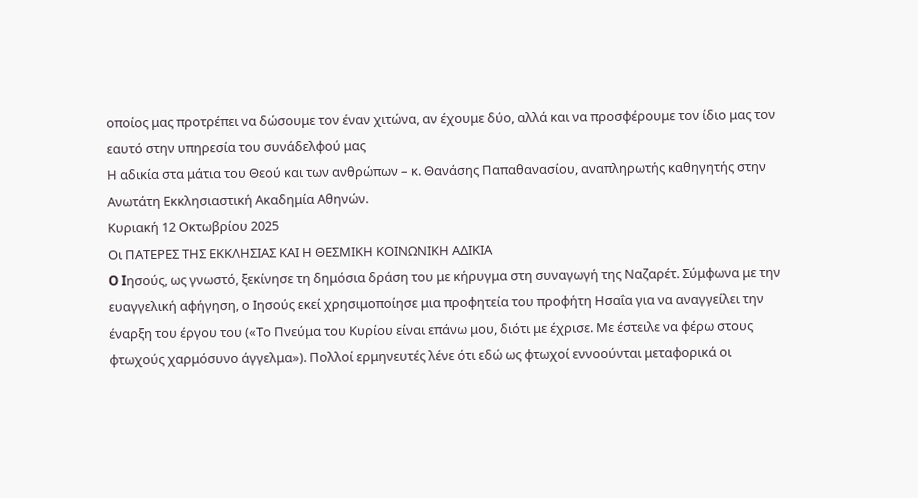οποίος μας προτρέπει να δώσουμε τον έναν χιτώνα, αν έχουμε δύο, αλλά και να προσφέρουμε τον ίδιο μας τον εαυτό στην υπηρεσία του συνάδελφού μας
Η αδικία στα μάτια του Θεού και των ανθρώπων – κ. Θανάσης Παπαθανασίου, αναπληρωτής καθηγητής στην Ανωτάτη Εκκλησιαστική Ακαδημία Αθηνών.
Κυριακή 12 Οκτωβρίου 2025
Οι ΠΑΤΕΡΕΣ ΤΗΣ ΕΚΚΛΗΣΙΑΣ ΚΑΙ Η ΘΕΣΜΙΚΗ ΚΟΙΝΩΝΙΚΗ ΑΔΙΚΙΑ
O Iησούς, ως γνωστό, ξεκίνησε τη δημόσια δράση του με κήρυγμα στη συναγωγή της Ναζαρέτ. Σύμφωνα με την ευαγγελική αφήγηση, ο Ιησούς εκεί χρησιμοποίησε μια προφητεία του προφήτη Ησαΐα για να αναγγείλει την έναρξη του έργου του («Το Πνεύμα του Κυρίου είναι επάνω μου, διότι με έχρισε. Με έστειλε να φέρω στους φτωχούς χαρμόσυνο άγγελμα»). Πολλοί ερμηνευτές λένε ότι εδώ ως φτωχοί εννοούνται μεταφορικά οι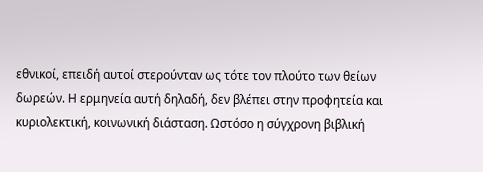εθνικοί, επειδή αυτοί στερούνταν ως τότε τον πλούτο των θείων δωρεών. Η ερμηνεία αυτή δηλαδή, δεν βλέπει στην προφητεία και κυριολεκτική, κοινωνική διάσταση. Ωστόσο η σύγχρονη βιβλική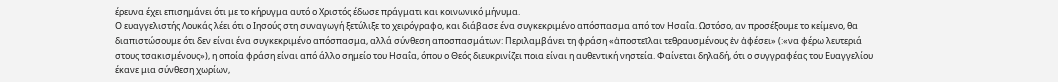έρευνα έχει επισημάνει ότι με το κήρυγμα αυτό ο Χριστός έδωσε πράγματι και κοινωνικό μήνυμα.
Ο ευαγγελιστής Λουκάς λέει ότι ο Ιησούς στη συναγωγή ξετύλιξε το χειρόγραφο, και διάβασε ένα συγκεκριμένο απόσπασμα από τον Ησαΐα. Ωστόσο, αν προσέξουμε το κείμενο, θα διαπιστώσουμε ότι δεν είναι ένα συγκεκριμένο απόσπασμα, αλλά σύνθεση αποσπασμάτων: Περιλαμβάνει τη φράση «ἀποστεῖλαι τεθραυσμένους ἐν ἀφέσει» (:«να φέρω λευτεριά στους τσακισμένους»), η οποία φράση είναι από άλλο σημείο του Ησαΐα, όπου ο Θεός διευκρινίζει ποια είναι η αυθεντική νηστεία. Φαίνεται δηλαδή, ότι ο συγγραφέας του Ευαγγελίου έκανε μια σύνθεση χωρίων,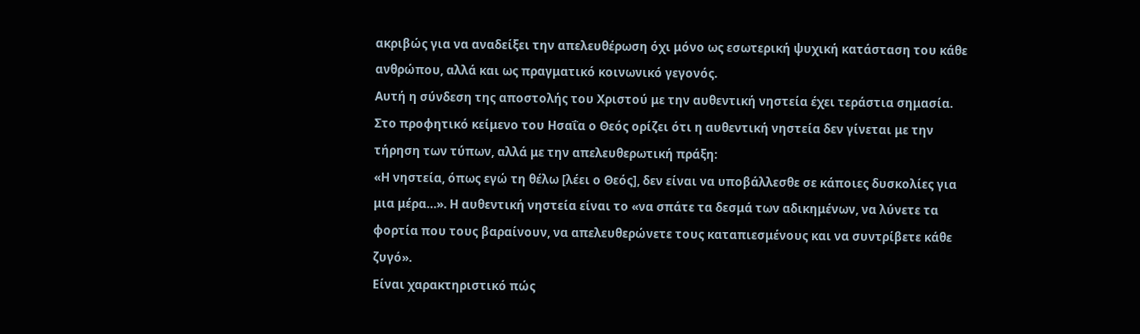ακριβώς για να αναδείξει την απελευθέρωση όχι μόνο ως εσωτερική ψυχική κατάσταση του κάθε ανθρώπου, αλλά και ως πραγματικό κοινωνικό γεγονός.
Αυτή η σύνδεση της αποστολής του Χριστού με την αυθεντική νηστεία έχει τεράστια σημασία. Στο προφητικό κείμενο του Ησαΐα ο Θεός ορίζει ότι η αυθεντική νηστεία δεν γίνεται με την τήρηση των τύπων, αλλά με την απελευθερωτική πράξη:
«Η νηστεία, όπως εγώ τη θέλω [λέει ο Θεός], δεν είναι να υποβάλλεσθε σε κάποιες δυσκολίες για μια μέρα…». Η αυθεντική νηστεία είναι το «να σπάτε τα δεσμά των αδικημένων, να λύνετε τα φορτία που τους βαραίνουν, να απελευθερώνετε τους καταπιεσμένους και να συντρίβετε κάθε ζυγό».
Είναι χαρακτηριστικό πώς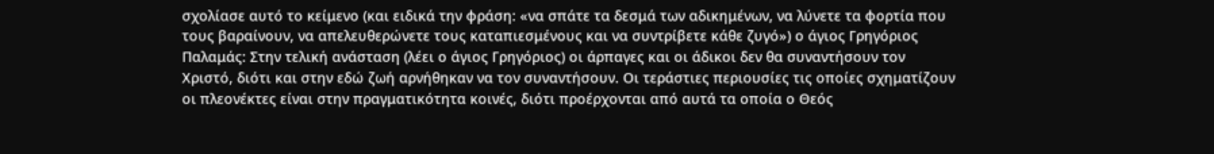σχολίασε αυτό το κείμενο (και ειδικά την φράση: «να σπάτε τα δεσμά των αδικημένων, να λύνετε τα φορτία που τους βαραίνουν, να απελευθερώνετε τους καταπιεσμένους και να συντρίβετε κάθε ζυγό») ο άγιος Γρηγόριος Παλαμάς: Στην τελική ανάσταση (λέει ο άγιος Γρηγόριος) οι άρπαγες και οι άδικοι δεν θα συναντήσουν τον Χριστό, διότι και στην εδώ ζωή αρνήθηκαν να τον συναντήσουν. Οι τεράστιες περιουσίες τις οποίες σχηματίζουν οι πλεονέκτες είναι στην πραγματικότητα κοινές, διότι προέρχονται από αυτά τα οποία ο Θεός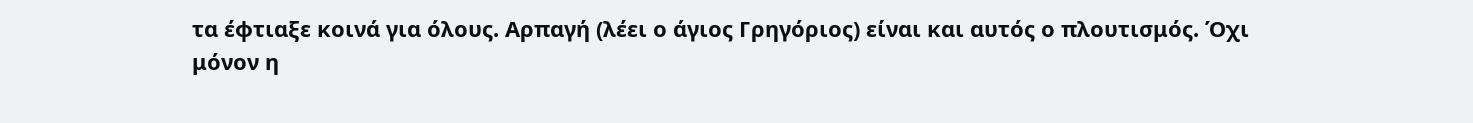τα έφτιαξε κοινά για όλους. Αρπαγή (λέει ο άγιος Γρηγόριος) είναι και αυτός ο πλουτισμός. Όχι μόνον η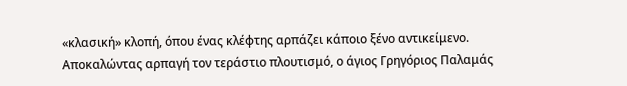«κλασική» κλοπή, όπου ένας κλέφτης αρπάζει κάποιο ξένο αντικείμενο.
Αποκαλώντας αρπαγή τον τεράστιο πλουτισμό, ο άγιος Γρηγόριος Παλαμάς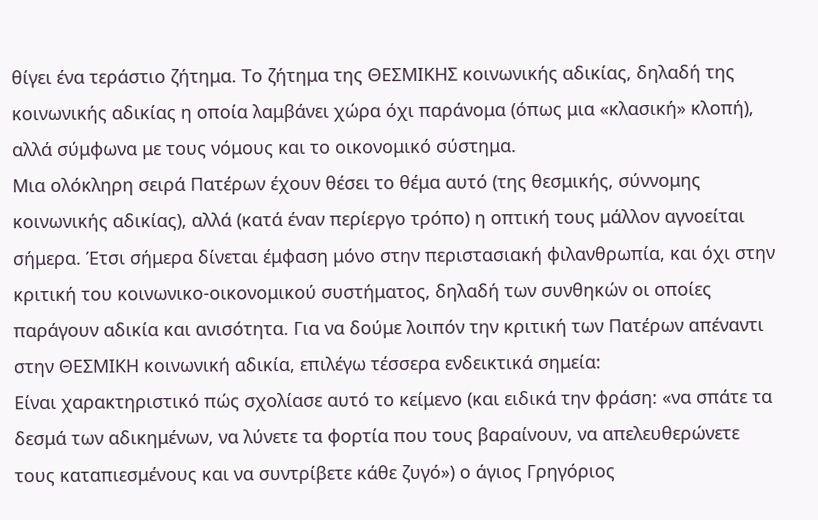θίγει ένα τεράστιο ζήτημα. Το ζήτημα της ΘΕΣΜΙΚΗΣ κοινωνικής αδικίας, δηλαδή της κοινωνικής αδικίας η οποία λαμβάνει χώρα όχι παράνομα (όπως μια «κλασική» κλοπή), αλλά σύμφωνα με τους νόμους και το οικονομικό σύστημα.
Μια ολόκληρη σειρά Πατέρων έχουν θέσει το θέμα αυτό (της θεσμικής, σύννομης κοινωνικής αδικίας), αλλά (κατά έναν περίεργο τρόπο) η οπτική τους μάλλον αγνοείται σήμερα. Έτσι σήμερα δίνεται έμφαση μόνο στην περιστασιακή φιλανθρωπία, και όχι στην κριτική του κοινωνικο-οικονομικού συστήματος, δηλαδή των συνθηκών οι οποίες παράγουν αδικία και ανισότητα. Για να δούμε λοιπόν την κριτική των Πατέρων απέναντι στην ΘΕΣΜΙΚΗ κοινωνική αδικία, επιλέγω τέσσερα ενδεικτικά σημεία:
Είναι χαρακτηριστικό πώς σχολίασε αυτό το κείμενο (και ειδικά την φράση: «να σπάτε τα δεσμά των αδικημένων, να λύνετε τα φορτία που τους βαραίνουν, να απελευθερώνετε τους καταπιεσμένους και να συντρίβετε κάθε ζυγό») ο άγιος Γρηγόριος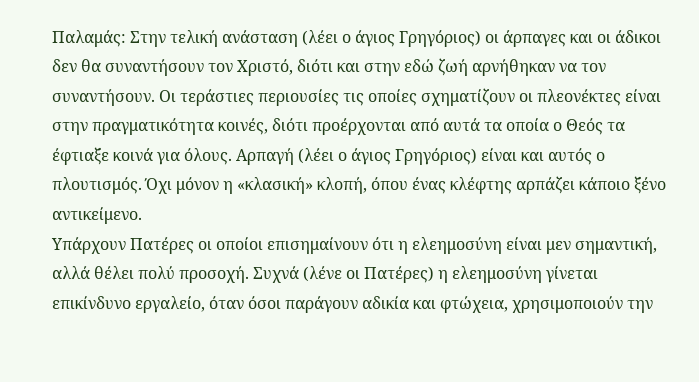Παλαμάς: Στην τελική ανάσταση (λέει ο άγιος Γρηγόριος) οι άρπαγες και οι άδικοι δεν θα συναντήσουν τον Χριστό, διότι και στην εδώ ζωή αρνήθηκαν να τον συναντήσουν. Οι τεράστιες περιουσίες τις οποίες σχηματίζουν οι πλεονέκτες είναι στην πραγματικότητα κοινές, διότι προέρχονται από αυτά τα οποία ο Θεός τα έφτιαξε κοινά για όλους. Αρπαγή (λέει ο άγιος Γρηγόριος) είναι και αυτός ο πλουτισμός. Όχι μόνον η «κλασική» κλοπή, όπου ένας κλέφτης αρπάζει κάποιο ξένο αντικείμενο.
Υπάρχουν Πατέρες οι οποίοι επισημαίνουν ότι η ελεημοσύνη είναι μεν σημαντική, αλλά θέλει πολύ προσοχή. Συχνά (λένε οι Πατέρες) η ελεημοσύνη γίνεται επικίνδυνο εργαλείο, όταν όσοι παράγουν αδικία και φτώχεια, χρησιμοποιούν την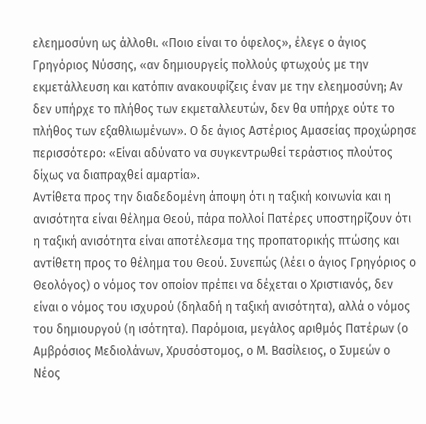ελεημοσύνη ως άλλοθι. «Ποιο είναι το όφελος», έλεγε ο άγιος Γρηγόριος Νύσσης, «αν δημιουργείς πολλούς φτωχούς με την εκμετάλλευση και κατόπιν ανακουφίζεις έναν με την ελεημοσύνη; Αν δεν υπήρχε το πλήθος των εκμεταλλευτών, δεν θα υπήρχε ούτε το πλήθος των εξαθλιωμένων». Ο δε άγιος Αστέριος Αμασείας προχώρησε περισσότερο: «Είναι αδύνατο να συγκεντρωθεί τεράστιος πλούτος δίχως να διαπραχθεί αμαρτία».
Αντίθετα προς την διαδεδομένη άποψη ότι η ταξική κοινωνία και η ανισότητα είναι θέλημα Θεού, πάρα πολλοί Πατέρες υποστηρίζουν ότι η ταξική ανισότητα είναι αποτέλεσμα της προπατορικής πτώσης και αντίθετη προς το θέλημα του Θεού. Συνεπώς (λέει ο άγιος Γρηγόριος ο Θεολόγος) ο νόμος τον οποίον πρέπει να δέχεται ο Χριστιανός, δεν είναι ο νόμος του ισχυρού (δηλαδή η ταξική ανισότητα), αλλά ο νόμος του δημιουργού (η ισότητα). Παρόμοια, μεγάλος αριθμός Πατέρων (ο Αμβρόσιος Μεδιολάνων, Χρυσόστομος, ο Μ. Βασίλειος, ο Συμεών ο Νέος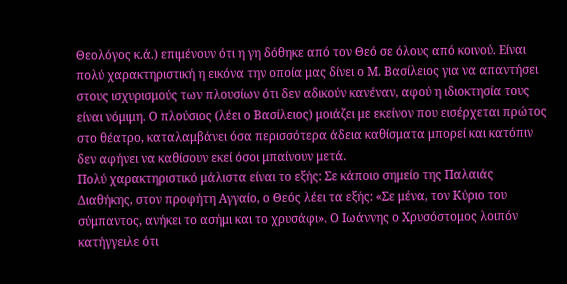Θεολόγος κ.ά.) επιμένουν ότι η γη δόθηκε από τον Θεό σε όλους από κοινού. Είναι πολύ χαρακτηριστική η εικόνα την οποία μας δίνει ο Μ. Βασίλειος για να απαντήσει στους ισχυρισμούς των πλουσίων ότι δεν αδικούν κανέναν, αφού η ιδιοκτησία τους είναι νόμιμη. Ο πλούσιος (λέει ο Βασίλειος) μοιάζει με εκείνον που εισέρχεται πρώτος στο θέατρο, καταλαμβάνει όσα περισσότερα άδεια καθίσματα μπορεί και κατόπιν δεν αφήνει να καθίσουν εκεί όσοι μπαίνουν μετά.
Πολύ χαρακτηριστικό μάλιστα είναι το εξής: Σε κάποιο σημείο της Παλαιάς Διαθήκης, στον προφήτη Αγγαίο, ο Θεός λέει τα εξής: «Σε μένα, τον Κύριο του σύμπαντος, ανήκει το ασήμι και το χρυσάφι». Ο Ιωάννης ο Χρυσόστομος λοιπόν κατήγγειλε ότι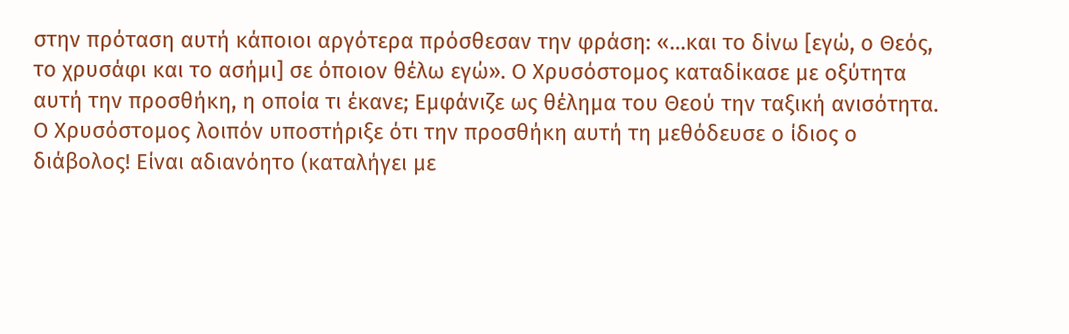στην πρόταση αυτή κάποιοι αργότερα πρόσθεσαν την φράση: «…και το δίνω [εγώ, ο Θεός, το χρυσάφι και το ασήμι] σε όποιον θέλω εγώ». Ο Χρυσόστομος καταδίκασε με οξύτητα αυτή την προσθήκη, η οποία τι έκανε; Εμφάνιζε ως θέλημα του Θεού την ταξική ανισότητα. Ο Χρυσόστομος λοιπόν υποστήριξε ότι την προσθήκη αυτή τη μεθόδευσε ο ίδιος ο διάβολος! Είναι αδιανόητο (καταλήγει με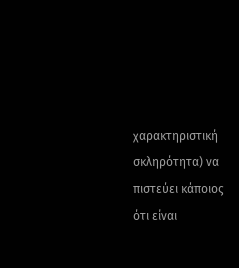χαρακτηριστική σκληρότητα) να πιστεύει κάποιος ότι είναι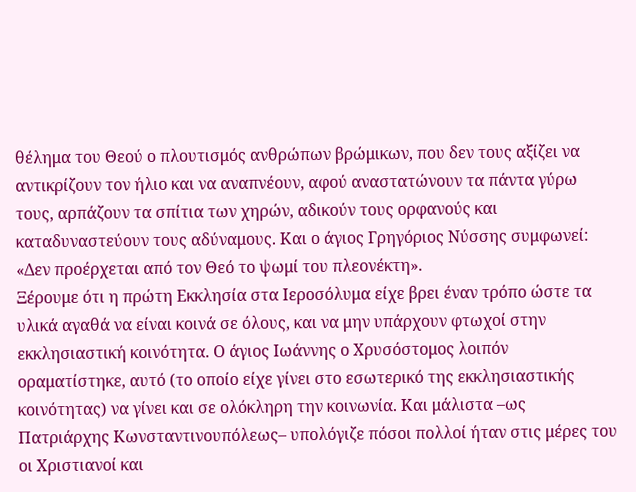θέλημα του Θεού ο πλουτισμός ανθρώπων βρώμικων, που δεν τους αξίζει να αντικρίζουν τον ήλιο και να αναπνέουν, αφού αναστατώνουν τα πάντα γύρω τους, αρπάζουν τα σπίτια των χηρών, αδικούν τους ορφανούς και καταδυναστεύουν τους αδύναμους. Και ο άγιος Γρηγόριος Νύσσης συμφωνεί: «Δεν προέρχεται από τον Θεό το ψωμί του πλεονέκτη».
Ξέρουμε ότι η πρώτη Εκκλησία στα Ιεροσόλυμα είχε βρει έναν τρόπο ώστε τα υλικά αγαθά να είναι κοινά σε όλους, και να μην υπάρχουν φτωχοί στην εκκλησιαστική κοινότητα. Ο άγιος Ιωάννης ο Χρυσόστομος λοιπόν οραματίστηκε, αυτό (το οποίο είχε γίνει στο εσωτερικό της εκκλησιαστικής κοινότητας) να γίνει και σε ολόκληρη την κοινωνία. Και μάλιστα –ως Πατριάρχης Κωνσταντινουπόλεως– υπολόγιζε πόσοι πολλοί ήταν στις μέρες του οι Χριστιανοί και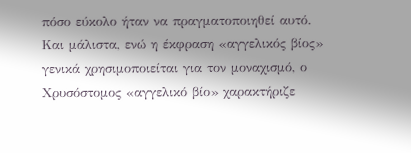πόσο εύκολο ήταν να πραγματοποιηθεί αυτό. Και μάλιστα, ενώ η έκφραση «αγγελικός βίος» γενικά χρησιμοποιείται για τον μοναχισμό, ο Χρυσόστομος «αγγελικό βίο» χαρακτήριζε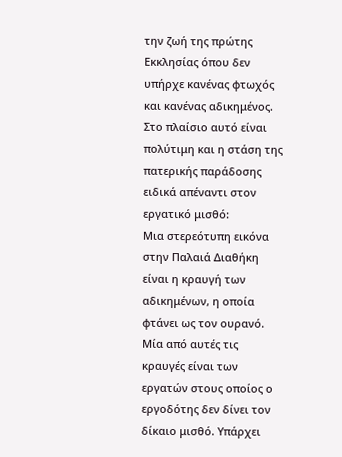την ζωή της πρώτης Εκκλησίας όπου δεν υπήρχε κανένας φτωχός και κανένας αδικημένος.
Στο πλαίσιο αυτό είναι πολύτιμη και η στάση της πατερικής παράδοσης ειδικά απέναντι στον εργατικό μισθό:
Μια στερεότυπη εικόνα στην Παλαιά Διαθήκη είναι η κραυγή των αδικημένων, η οποία φτάνει ως τον ουρανό. Μία από αυτές τις κραυγές είναι των εργατών στους οποίος ο εργοδότης δεν δίνει τον δίκαιο μισθό. Υπάρχει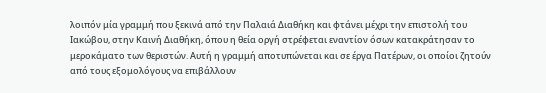λοιπόν μία γραμμή που ξεκινά από την Παλαιά Διαθήκη και φτάνει μέχρι την επιστολή του Ιακώβου, στην Καινή Διαθήκη, όπου η θεία οργή στρέφεται εναντίον όσων κατακράτησαν το μεροκάματο των θεριστών. Αυτή η γραμμή αποτυπώνεται και σε έργα Πατέρων, οι οποίοι ζητούν από τους εξομολόγους να επιβάλλουν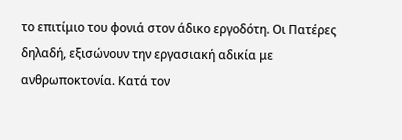το επιτίμιο του φονιά στον άδικο εργοδότη. Οι Πατέρες δηλαδή, εξισώνουν την εργασιακή αδικία με ανθρωποκτονία. Κατά τον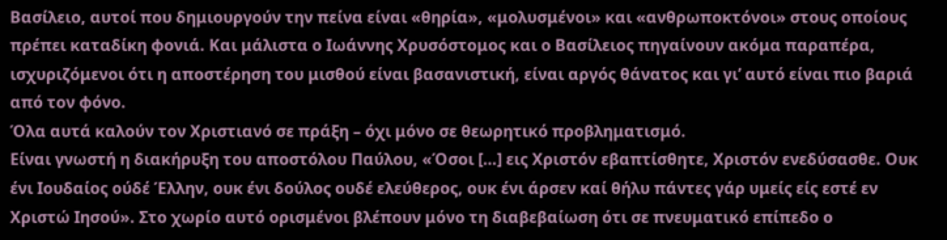Βασίλειο, αυτοί που δημιουργούν την πείνα είναι «θηρία», «μολυσμένοι» και «ανθρωποκτόνοι» στους οποίους πρέπει καταδίκη φονιά. Και μάλιστα ο Ιωάννης Χρυσόστομος και ο Βασίλειος πηγαίνουν ακόμα παραπέρα, ισχυριζόμενοι ότι η αποστέρηση του μισθού είναι βασανιστική, είναι αργός θάνατος και γι’ αυτό είναι πιο βαριά από τον φόνο.
Όλα αυτά καλούν τον Χριστιανό σε πράξη – όχι μόνο σε θεωρητικό προβληματισμό.
Είναι γνωστή η διακήρυξη του αποστόλου Παύλου, «Όσοι […] εις Χριστόν εβαπτίσθητε, Χριστόν ενεδύσασθε. Ουκ ένι Ιουδαίος ούδέ Έλλην, ουκ ένι δούλος ουδέ ελεύθερος, ουκ ένι άρσεν καί θήλυ πάντες γάρ υμείς είς εστέ εν Χριστώ Ιησού». Στο χωρίο αυτό ορισμένοι βλέπουν μόνο τη διαβεβαίωση ότι σε πνευματικό επίπεδο ο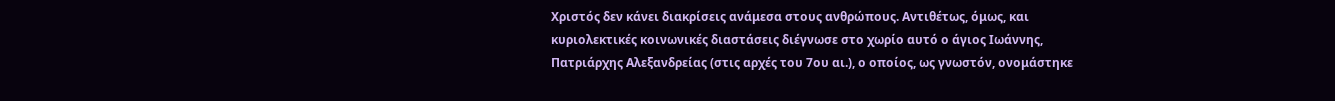Χριστός δεν κάνει διακρίσεις ανάμεσα στους ανθρώπους. Αντιθέτως, όμως, και κυριολεκτικές κοινωνικές διαστάσεις διέγνωσε στο χωρίο αυτό ο άγιος Ιωάννης, Πατριάρχης Αλεξανδρείας (στις αρχές του 7ου αι.), ο οποίος, ως γνωστόν, ονομάστηκε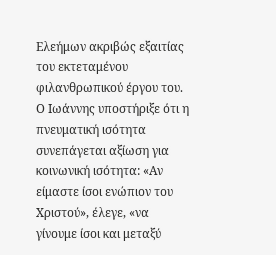Ελεήμων ακριβώς εξαιτίας του εκτεταμένου φιλανθρωπικού έργου του. Ο Ιωάννης υποστήριξε ότι η πνευματική ισότητα συνεπάγεται αξίωση για κοινωνική ισότητα: «Αν είμαστε ίσοι ενώπιον του Χριστού», έλεγε, «να γίνουμε ίσοι και μεταξύ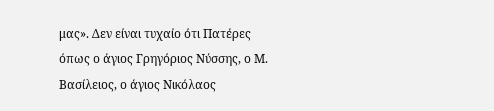μας». Δεν είναι τυχαίο ότι Πατέρες όπως ο άγιος Γρηγόριος Νύσσης, ο Μ. Βασίλειος, ο άγιος Νικόλαος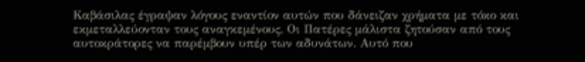Καβάσιλας έγραψαν λόγους εναντίον αυτών που δάνειζαν χρήματα με τόκο και εκμεταλλεύονταν τους αναγκεμένους. Οι Πατέρες μάλιστα ζητούσαν από τους αυτοκράτορες να παρέμβουν υπέρ των αδυνάτων. Αυτό που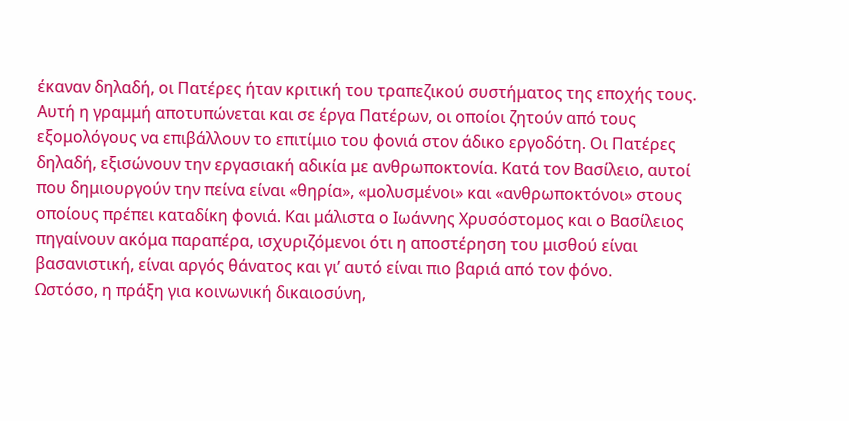έκαναν δηλαδή, οι Πατέρες ήταν κριτική του τραπεζικού συστήματος της εποχής τους.
Αυτή η γραμμή αποτυπώνεται και σε έργα Πατέρων, οι οποίοι ζητούν από τους εξομολόγους να επιβάλλουν το επιτίμιο του φονιά στον άδικο εργοδότη. Οι Πατέρες δηλαδή, εξισώνουν την εργασιακή αδικία με ανθρωποκτονία. Κατά τον Βασίλειο, αυτοί που δημιουργούν την πείνα είναι «θηρία», «μολυσμένοι» και «ανθρωποκτόνοι» στους οποίους πρέπει καταδίκη φονιά. Και μάλιστα ο Ιωάννης Χρυσόστομος και ο Βασίλειος πηγαίνουν ακόμα παραπέρα, ισχυριζόμενοι ότι η αποστέρηση του μισθού είναι βασανιστική, είναι αργός θάνατος και γι’ αυτό είναι πιο βαριά από τον φόνο.
Ωστόσο, η πράξη για κοινωνική δικαιοσύνη,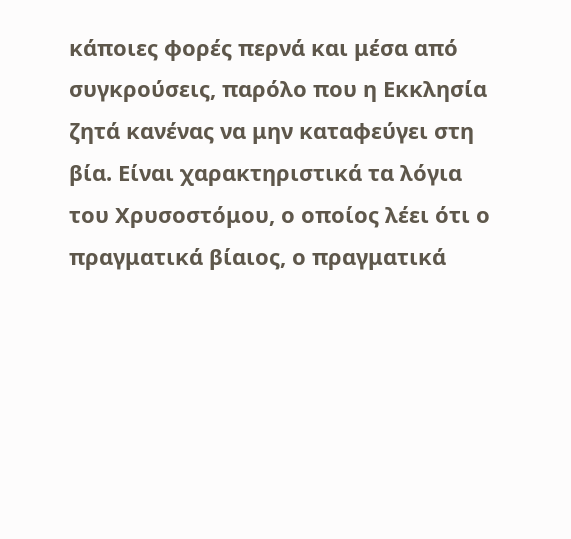κάποιες φορές περνά και μέσα από συγκρούσεις, παρόλο που η Εκκλησία ζητά κανένας να μην καταφεύγει στη βία. Είναι χαρακτηριστικά τα λόγια του Χρυσοστόμου, ο οποίος λέει ότι ο πραγματικά βίαιος, ο πραγματικά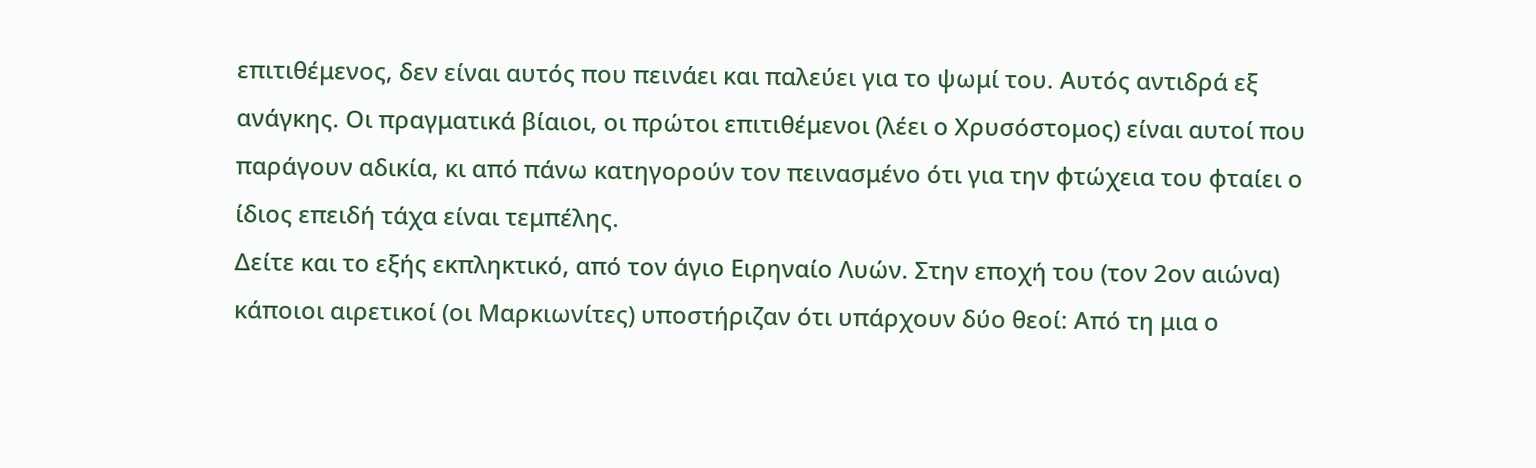επιτιθέμενος, δεν είναι αυτός που πεινάει και παλεύει για το ψωμί του. Αυτός αντιδρά εξ ανάγκης. Οι πραγματικά βίαιοι, οι πρώτοι επιτιθέμενοι (λέει ο Χρυσόστομος) είναι αυτοί που παράγουν αδικία, κι από πάνω κατηγορούν τον πεινασμένο ότι για την φτώχεια του φταίει ο ίδιος επειδή τάχα είναι τεμπέλης.
Δείτε και το εξής εκπληκτικό, από τον άγιο Ειρηναίο Λυών. Στην εποχή του (τον 2ον αιώνα) κάποιοι αιρετικοί (οι Μαρκιωνίτες) υποστήριζαν ότι υπάρχουν δύο θεοί: Από τη μια ο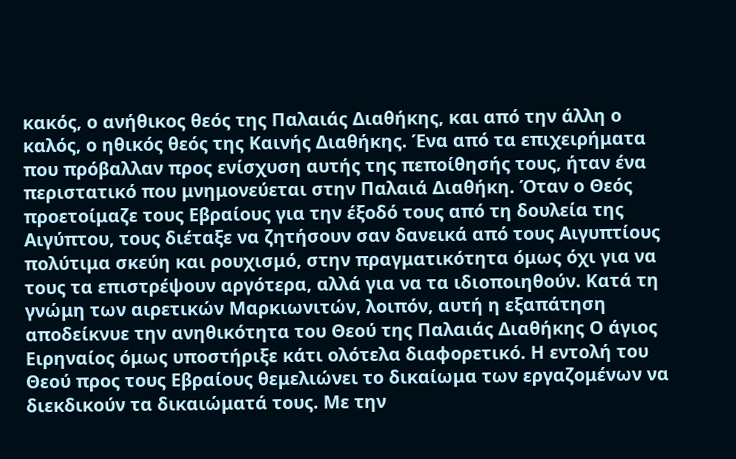κακός, ο ανήθικος θεός της Παλαιάς Διαθήκης, και από την άλλη ο καλός, ο ηθικός θεός της Καινής Διαθήκης. Ένα από τα επιχειρήματα που πρόβαλλαν προς ενίσχυση αυτής της πεποίθησής τους, ήταν ένα περιστατικό που μνημονεύεται στην Παλαιά Διαθήκη. Όταν ο Θεός προετοίμαζε τους Εβραίους για την έξοδό τους από τη δουλεία της Αιγύπτου, τους διέταξε να ζητήσουν σαν δανεικά από τους Αιγυπτίους πολύτιμα σκεύη και ρουχισμό, στην πραγματικότητα όμως όχι για να τους τα επιστρέψουν αργότερα, αλλά για να τα ιδιοποιηθούν. Κατά τη γνώμη των αιρετικών Μαρκιωνιτών, λοιπόν, αυτή η εξαπάτηση αποδείκνυε την ανηθικότητα του Θεού της Παλαιάς Διαθήκης Ο άγιος Ειρηναίος όμως υποστήριξε κάτι ολότελα διαφορετικό. Η εντολή του Θεού προς τους Εβραίους θεμελιώνει το δικαίωμα των εργαζομένων να διεκδικούν τα δικαιώματά τους. Με την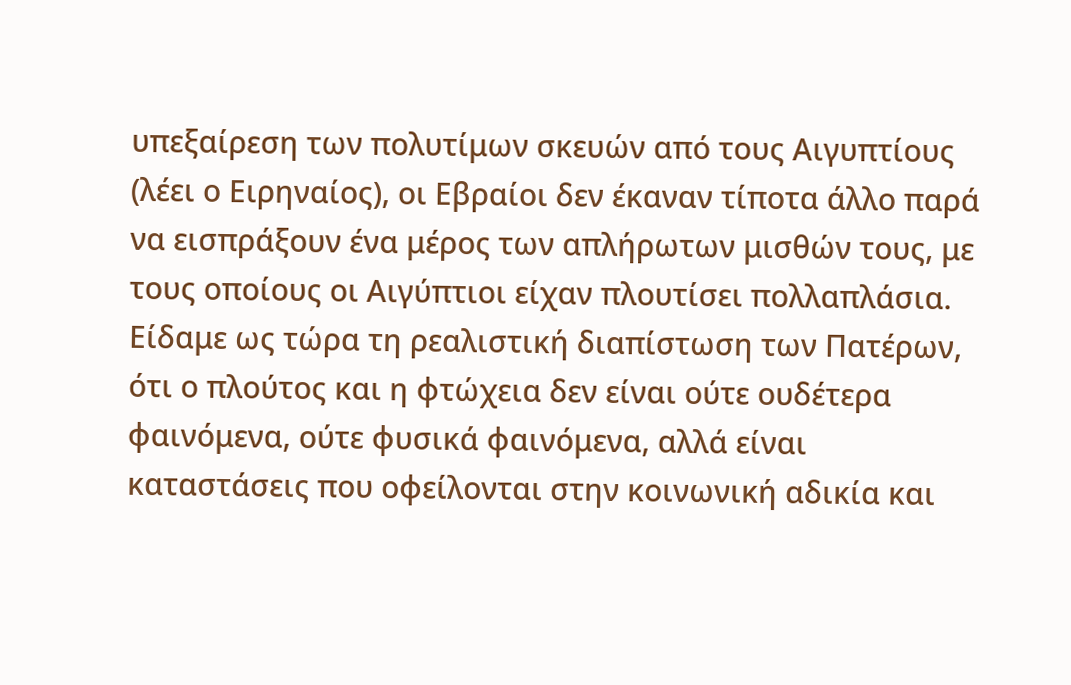υπεξαίρεση των πολυτίμων σκευών από τους Αιγυπτίους (λέει ο Ειρηναίος), οι Εβραίοι δεν έκαναν τίποτα άλλο παρά να εισπράξουν ένα μέρος των απλήρωτων μισθών τους, με τους οποίους οι Αιγύπτιοι είχαν πλουτίσει πολλαπλάσια.
Είδαμε ως τώρα τη ρεαλιστική διαπίστωση των Πατέρων, ότι ο πλούτος και η φτώχεια δεν είναι ούτε ουδέτερα φαινόμενα, ούτε φυσικά φαινόμενα, αλλά είναι καταστάσεις που οφείλονται στην κοινωνική αδικία και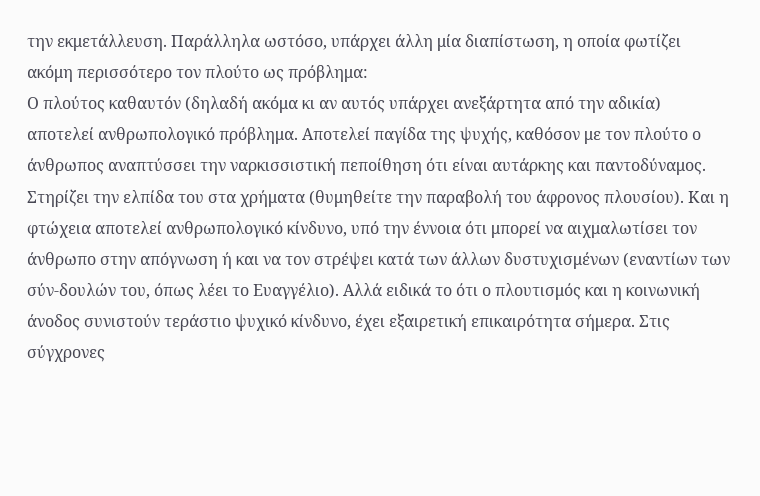την εκμετάλλευση. Παράλληλα ωστόσο, υπάρχει άλλη μία διαπίστωση, η οποία φωτίζει ακόμη περισσότερο τον πλούτο ως πρόβλημα:
Ο πλούτος καθαυτόν (δηλαδή ακόμα κι αν αυτός υπάρχει ανεξάρτητα από την αδικία) αποτελεί ανθρωπολογικό πρόβλημα. Αποτελεί παγίδα της ψυχής, καθόσον με τον πλούτο ο άνθρωπος αναπτύσσει την ναρκισσιστική πεποίθηση ότι είναι αυτάρκης και παντοδύναμος. Στηρίζει την ελπίδα του στα χρήματα (θυμηθείτε την παραβολή του άφρονος πλουσίου). Και η φτώχεια αποτελεί ανθρωπολογικό κίνδυνο, υπό την έννοια ότι μπορεί να αιχμαλωτίσει τον άνθρωπο στην απόγνωση ή και να τον στρέψει κατά των άλλων δυστυχισμένων (εναντίων των σύν-δουλών του, όπως λέει το Ευαγγέλιο). Αλλά ειδικά το ότι ο πλουτισμός και η κοινωνική άνοδος συνιστούν τεράστιο ψυχικό κίνδυνο, έχει εξαιρετική επικαιρότητα σήμερα. Στις σύγχρονες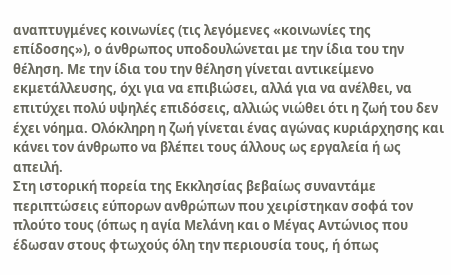αναπτυγμένες κοινωνίες (τις λεγόμενες «κοινωνίες της επίδοσης»), ο άνθρωπος υποδουλώνεται με την ίδια του την θέληση. Με την ίδια του την θέληση γίνεται αντικείμενο εκμετάλλευσης, όχι για να επιβιώσει, αλλά για να ανέλθει, να επιτύχει πολύ υψηλές επιδόσεις, αλλιώς νιώθει ότι η ζωή του δεν έχει νόημα. Ολόκληρη η ζωή γίνεται ένας αγώνας κυριάρχησης και κάνει τον άνθρωπο να βλέπει τους άλλους ως εργαλεία ή ως απειλή.
Στη ιστορική πορεία της Εκκλησίας βεβαίως συναντάμε περιπτώσεις εύπορων ανθρώπων που χειρίστηκαν σοφά τον πλούτο τους (όπως η αγία Μελάνη και ο Μέγας Αντώνιος που έδωσαν στους φτωχούς όλη την περιουσία τους, ή όπως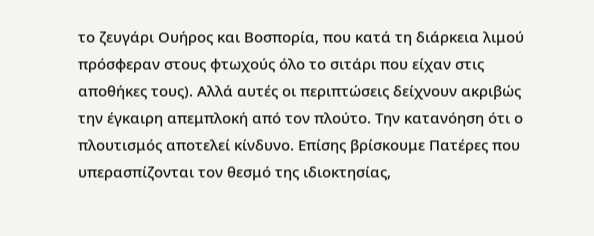το ζευγάρι Ουήρος και Βοσπορία, που κατά τη διάρκεια λιμού πρόσφεραν στους φτωχούς όλο το σιτάρι που είχαν στις αποθήκες τους). Αλλά αυτές οι περιπτώσεις δείχνουν ακριβώς την έγκαιρη απεμπλοκή από τον πλούτο. Την κατανόηση ότι ο πλουτισμός αποτελεί κίνδυνο. Επίσης βρίσκουμε Πατέρες που υπερασπίζονται τον θεσμό της ιδιοκτησίας,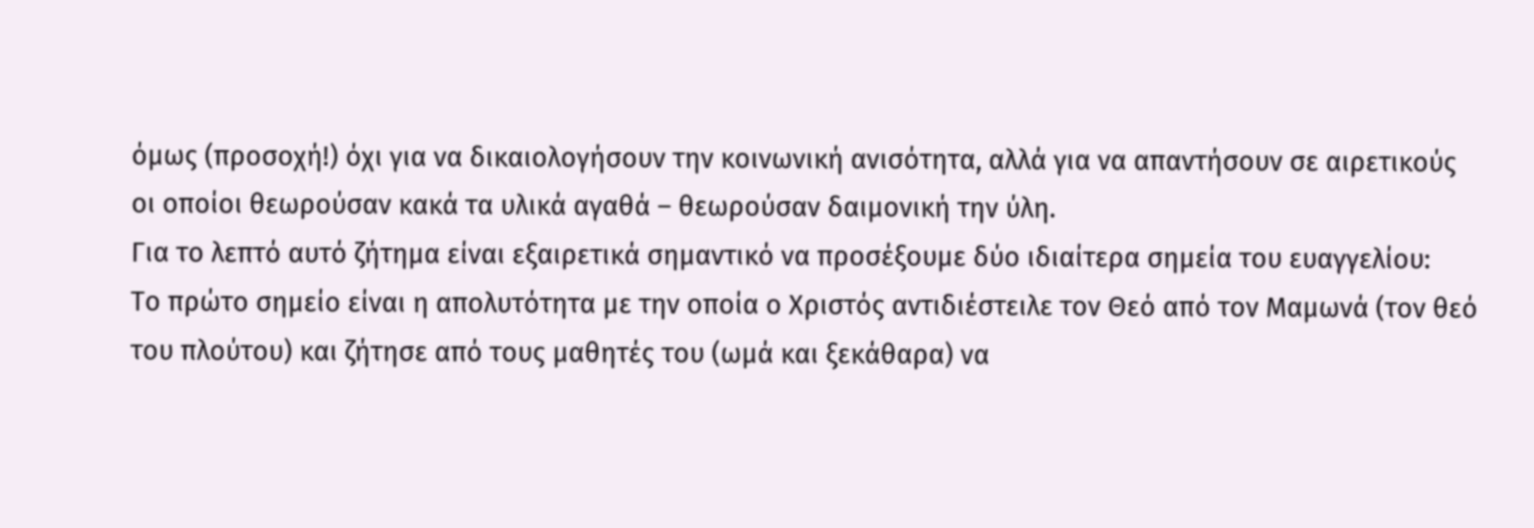όμως (προσοχή!) όχι για να δικαιολογήσουν την κοινωνική ανισότητα, αλλά για να απαντήσουν σε αιρετικούς οι οποίοι θεωρούσαν κακά τα υλικά αγαθά – θεωρούσαν δαιμονική την ύλη.
Για το λεπτό αυτό ζήτημα είναι εξαιρετικά σημαντικό να προσέξουμε δύο ιδιαίτερα σημεία του ευαγγελίου:
Το πρώτο σημείο είναι η απολυτότητα με την οποία ο Χριστός αντιδιέστειλε τον Θεό από τον Μαμωνά (τον θεό του πλούτου) και ζήτησε από τους μαθητές του (ωμά και ξεκάθαρα) να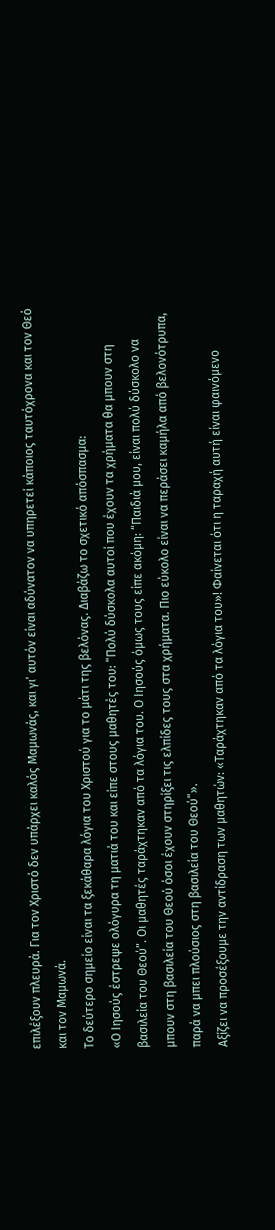επιλέξουν πλευρά. Για τον Χριστό δεν υπάρχει καλός Μαμωνάς, και γι’ αυτόν είναι αδύνατον να υπηρετεί κάποιος ταυτόχρονα και τον Θεό και τον Μαμωνά.
Το δεύτερο σημείο είναι τα ξεκάθαρα λόγια του Χριστού για το μάτι της βελόνας. Διαβάζω το σχετικό απόσπασμα:
«Ο Ιησούς έστρεψε ολόγυρα τη ματιά του και είπε στους μαθητές του: “Πολύ δύσκολα αυτοί που έχουν τα χρήματα θα μπουν στη βασιλεία του Θεού”. Οι μαθητές ταράχτηκαν από τα λόγια του. Ο Ιησούς όμως τους είπε ακόμη: “Παιδιά μου, είναι πολύ δύσκολο να μπουν στη βασιλεία του Θεού όσοι έχουν στηρίξει τις ελπίδες τους στα χρήματα. Πιο εύκολο είναι να περάσει καμήλα από βελονότρυπα, παρά να μπει πλούσιος στη βασιλεία του Θεού”».
Αξίζει να προσέξουμε την αντίδραση των μαθητών: «Ταράχτηκαν από τα λόγια του»! Φαίνεται ότι η ταραχή αυτή είναι φαινόμενο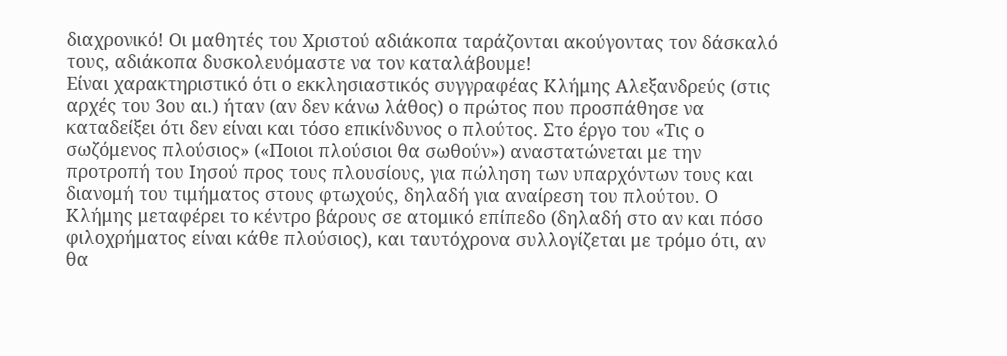διαχρονικό! Οι μαθητές του Χριστού αδιάκοπα ταράζονται ακούγοντας τον δάσκαλό τους, αδιάκοπα δυσκολευόμαστε να τον καταλάβουμε!
Είναι χαρακτηριστικό ότι ο εκκλησιαστικός συγγραφέας Κλήμης Αλεξανδρεύς (στις αρχές του 3ου αι.) ήταν (αν δεν κάνω λάθος) ο πρώτος που προσπάθησε να καταδείξει ότι δεν είναι και τόσο επικίνδυνος ο πλούτος. Στο έργο του «Τις ο σωζόμενος πλούσιος» («Ποιοι πλούσιοι θα σωθούν») αναστατώνεται με την προτροπή του Ιησού προς τους πλουσίους, για πώληση των υπαρχόντων τους και διανομή του τιμήματος στους φτωχούς, δηλαδή για αναίρεση του πλούτου. Ο Κλήμης μεταφέρει το κέντρο βάρους σε ατομικό επίπεδο (δηλαδή στο αν και πόσο φιλοχρήματος είναι κάθε πλούσιος), και ταυτόχρονα συλλογίζεται με τρόμο ότι, αν θα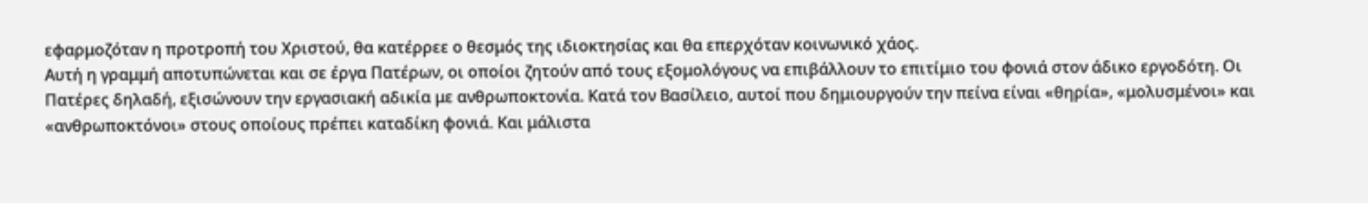εφαρμοζόταν η προτροπή του Χριστού, θα κατέρρεε ο θεσμός της ιδιοκτησίας και θα επερχόταν κοινωνικό χάος.
Αυτή η γραμμή αποτυπώνεται και σε έργα Πατέρων, οι οποίοι ζητούν από τους εξομολόγους να επιβάλλουν το επιτίμιο του φονιά στον άδικο εργοδότη. Οι Πατέρες δηλαδή, εξισώνουν την εργασιακή αδικία με ανθρωποκτονία. Κατά τον Βασίλειο, αυτοί που δημιουργούν την πείνα είναι «θηρία», «μολυσμένοι» και «ανθρωποκτόνοι» στους οποίους πρέπει καταδίκη φονιά. Και μάλιστα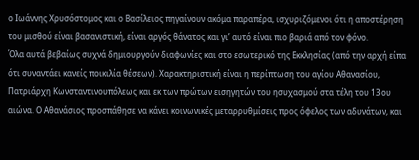ο Ιωάννης Χρυσόστομος και ο Βασίλειος πηγαίνουν ακόμα παραπέρα, ισχυριζόμενοι ότι η αποστέρηση του μισθού είναι βασανιστική, είναι αργός θάνατος και γι’ αυτό είναι πιο βαριά από τον φόνο.
Όλα αυτά βεβαίως συχνά δημιουργούν διαφωνίες και στο εσωτερικό της Εκκλησίας (από την αρχή είπα ότι συναντάει κανείς ποικιλία θέσεων). Χαρακτηριστική είναι η περίπτωση του αγίου Αθανασίου, Πατριάρχη Κωνσταντινουπόλεως και εκ των πρώτων εισηγητών του ησυχασμού στα τέλη του 13ου αιώνα. Ο Αθανάσιος προσπάθησε να κάνει κοινωνικές μεταρρυθμίσεις προς όφελος των αδυνάτων, και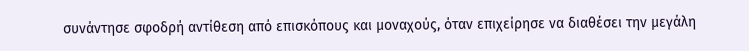συνάντησε σφοδρή αντίθεση από επισκόπους και μοναχούς, όταν επιχείρησε να διαθέσει την μεγάλη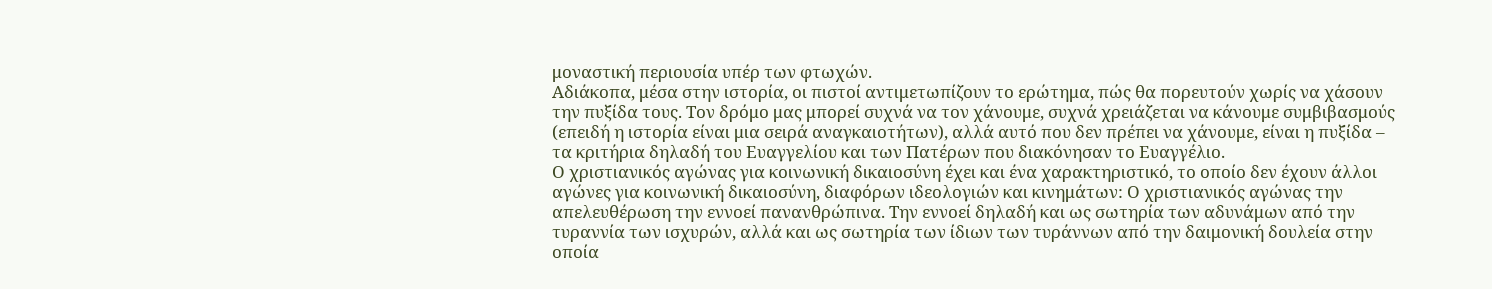μοναστική περιουσία υπέρ των φτωχών.
Αδιάκοπα, μέσα στην ιστορία, οι πιστοί αντιμετωπίζουν το ερώτημα, πώς θα πορευτούν χωρίς να χάσουν την πυξίδα τους. Τον δρόμο μας μπορεί συχνά να τον χάνουμε, συχνά χρειάζεται να κάνουμε συμβιβασμούς (επειδή η ιστορία είναι μια σειρά αναγκαιοτήτων), αλλά αυτό που δεν πρέπει να χάνουμε, είναι η πυξίδα – τα κριτήρια δηλαδή του Ευαγγελίου και των Πατέρων που διακόνησαν το Ευαγγέλιο.
Ο χριστιανικός αγώνας για κοινωνική δικαιοσύνη έχει και ένα χαρακτηριστικό, το οποίο δεν έχουν άλλοι αγώνες για κοινωνική δικαιοσύνη, διαφόρων ιδεολογιών και κινημάτων: Ο χριστιανικός αγώνας την απελευθέρωση την εννοεί πανανθρώπινα. Την εννοεί δηλαδή και ως σωτηρία των αδυνάμων από την τυραννία των ισχυρών, αλλά και ως σωτηρία των ίδιων των τυράννων από την δαιμονική δουλεία στην οποία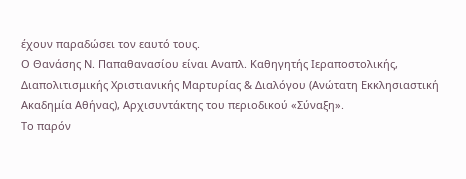έχουν παραδώσει τον εαυτό τους.
Ο Θανάσης Ν. Παπαθανασίου είναι Αναπλ. Καθηγητής Ιεραποστολικής, Διαπολιτισμικής Χριστιανικής Μαρτυρίας & Διαλόγου (Ανώτατη Εκκλησιαστική Ακαδημία Αθήνας), Αρχισυντάκτης του περιοδικού «Σύναξη».
Το παρόν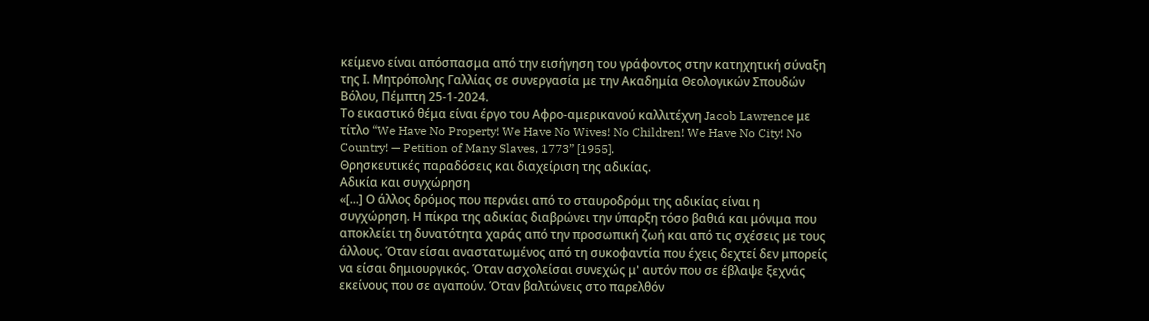κείμενο είναι απόσπασμα από την εισήγηση του γράφοντος στην κατηχητική σύναξη της Ι. Μητρόπολης Γαλλίας σε συνεργασία με την Ακαδημία Θεολογικών Σπουδών Βόλου, Πέμπτη 25-1-2024.
Το εικαστικό θέμα είναι έργο του Αφρο-αμερικανού καλλιτέχνη Jacob Lawrence με τίτλο “We Have No Property! We Have No Wives! No Children! We Have No City! No Country! — Petition of Many Slaves, 1773” [1955].
Θρησκευτικές παραδόσεις και διαχείριση της αδικίας.
Αδικία και συγχώρηση
«[...] Ο άλλος δρόμος που περνάει από το σταυροδρόμι της αδικίας είναι η συγχώρηση. Η πίκρα της αδικίας διαβρώνει την ύπαρξη τόσο βαθιά και μόνιμα που αποκλείει τη δυνατότητα χαράς από την προσωπική ζωή και από τις σχέσεις με τους άλλους. Όταν είσαι αναστατωμένος από τη συκοφαντία που έχεις δεχτεί δεν μπορείς να είσαι δημιουργικός. Όταν ασχολείσαι συνεχώς μ' αυτόν που σε έβλαψε ξεχνάς εκείνους που σε αγαπούν. Όταν βαλτώνεις στο παρελθόν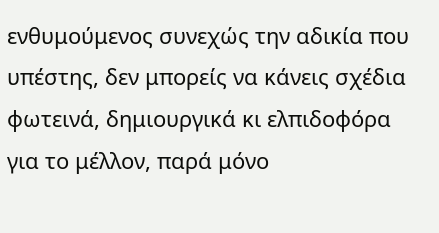ενθυμούμενος συνεχώς την αδικία που υπέστης, δεν μπορείς να κάνεις σχέδια φωτεινά, δημιουργικά κι ελπιδοφόρα για το μέλλον, παρά μόνο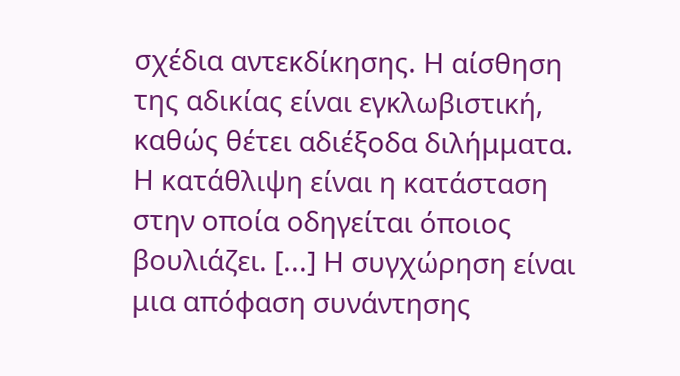σχέδια αντεκδίκησης. Η αίσθηση της αδικίας είναι εγκλωβιστική, καθώς θέτει αδιέξοδα διλήμματα. Η κατάθλιψη είναι η κατάσταση στην οποία οδηγείται όποιος βουλιάζει. [...] Η συγχώρηση είναι μια απόφαση συνάντησης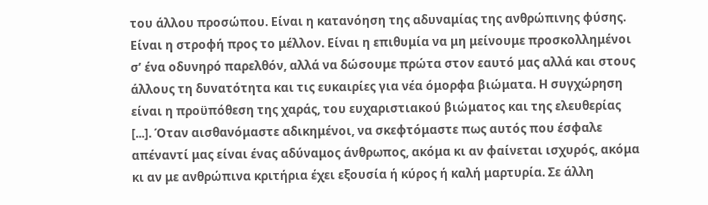του άλλου προσώπου. Είναι η κατανόηση της αδυναμίας της ανθρώπινης φύσης. Είναι η στροφή προς το μέλλον. Είναι η επιθυμία να μη μείνουμε προσκολλημένοι σ’ ένα οδυνηρό παρελθόν, αλλά να δώσουμε πρώτα στον εαυτό μας αλλά και στους άλλους τη δυνατότητα και τις ευκαιρίες για νέα όμορφα βιώματα. Η συγχώρηση είναι η προϋπόθεση της χαράς, του ευχαριστιακού βιώματος και της ελευθερίας [...]. Όταν αισθανόμαστε αδικημένοι, να σκεφτόμαστε πως αυτός που έσφαλε απέναντί μας είναι ένας αδύναμος άνθρωπος, ακόμα κι αν φαίνεται ισχυρός, ακόμα κι αν με ανθρώπινα κριτήρια έχει εξουσία ή κύρος ή καλή μαρτυρία. Σε άλλη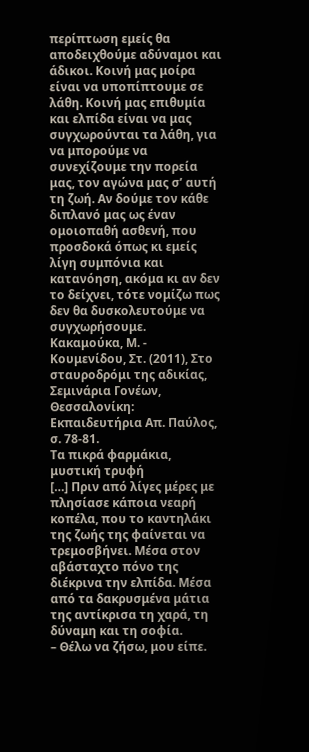περίπτωση εμείς θα αποδειχθούμε αδύναμοι και άδικοι. Κοινή μας μοίρα είναι να υποπίπτουμε σε λάθη. Κοινή μας επιθυμία και ελπίδα είναι να μας συγχωρούνται τα λάθη, για να μπορούμε να συνεχίζουμε την πορεία μας, τον αγώνα μας σ’ αυτή τη ζωή. Αν δούμε τον κάθε διπλανό μας ως έναν ομοιοπαθή ασθενή, που προσδοκά όπως κι εμείς λίγη συμπόνια και κατανόηση, ακόμα κι αν δεν το δείχνει, τότε νομίζω πως δεν θα δυσκολευτούμε να συγχωρήσουμε.
Κακαμούκα, Μ. - Κουμενίδου, Στ. (2011), Στο σταυροδρόμι της αδικίας, Σεμινάρια Γονέων, Θεσσαλονίκη: Εκπαιδευτήρια Απ. Παύλος, σ. 78-81.
Τα πικρά φαρμάκια, μυστική τρυφή
[…] Πριν από λίγες μέρες με πλησίασε κάποια νεαρή κοπέλα, που το καντηλάκι της ζωής της φαίνεται να τρεμοσβήνει. Μέσα στον αβάσταχτο πόνο της διέκρινα την ελπίδα. Μέσα από τα δακρυσμένα μάτια της αντίκρισα τη χαρά, τη δύναμη και τη σοφία.
– Θέλω να ζήσω, μου είπε.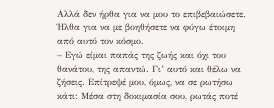Αλλά δεν ήρθα για να μου το επιβεβαιώσετε. Ήλθα για να με βοηθήσετε να φύγω έτοιμη από αυτό τον κόσμο.
– Εγώ είμαι παπάς της ζωής και όχι του θανάτου, της απαντώ. Γι’ αυτό και θέλω να ζήσεις. Επίτρεψέ μου, όμως, να σε ρωτήσω κάτι: Μέσα στη δοκιμασία σου, ρωτάς ποτέ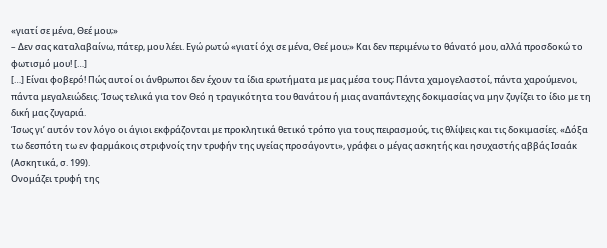«γιατί σε μένα, Θεέ μου;»
– Δεν σας καταλαβαίνω, πάτερ, μου λέει. Εγώ ρωτώ «γιατί όχι σε μένα, Θεέ μου;» Και δεν περιμένω το θάνατό μου, αλλά προσδοκώ το φωτισμό μου! […]
[…] Είναι φοβερό! Πώς αυτοί οι άνθρωποι δεν έχουν τα ίδια ερωτήματα με μας μέσα τους; Πάντα χαμογελαστοί, πάντα χαρούμενοι, πάντα μεγαλειώδεις. Ίσως τελικά για τον Θεό η τραγικότητα του θανάτου ή μιας αναπάντεχης δοκιμασίας να μην ζυγίζει το ίδιο με τη δική μας ζυγαριά.
Ίσως γι’ αυτόν τον λόγο οι άγιοι εκφράζονται με προκλητικά θετικό τρόπο για τους πειρασμούς, τις θλίψεις και τις δοκιμασίες. «Δόξα τω δεσπότη τω εν φαρμάκοις στριφνοίς την τρυφήν της υγείας προσάγοντι», γράφει ο μέγας ασκητής και ησυχαστής αββάς Ισαάκ (Ασκητικά, σ. 199).
Ονομάζει τρυφή της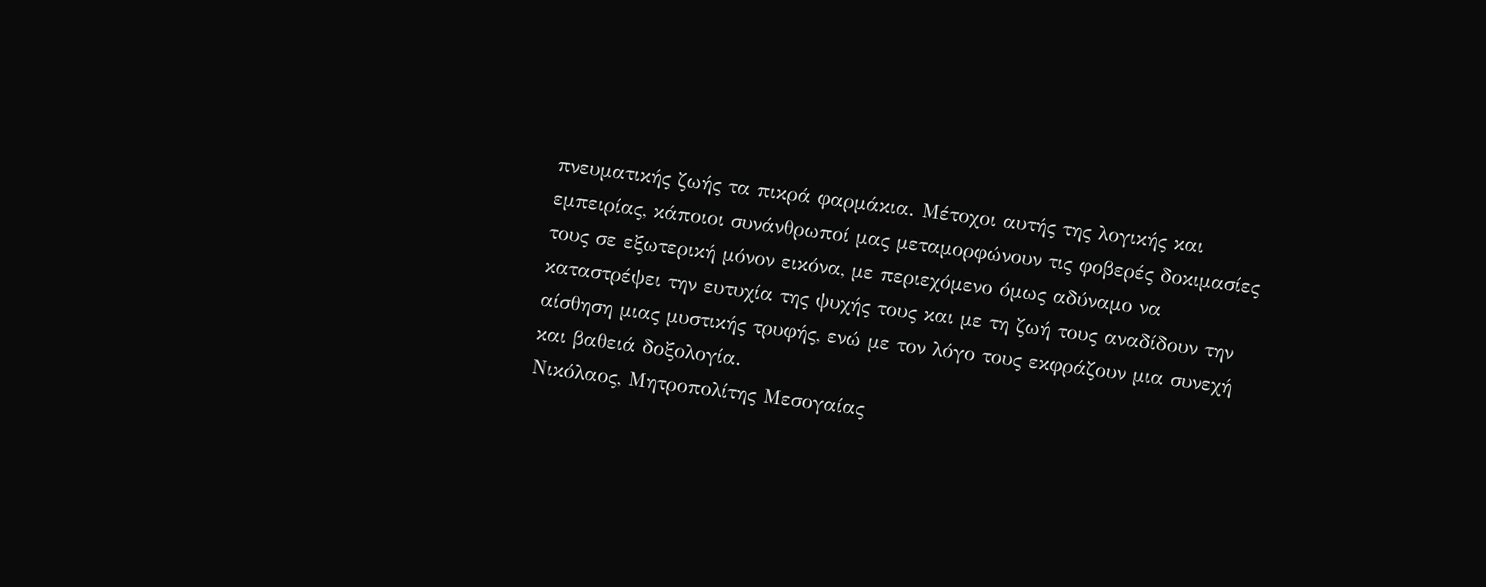πνευματικής ζωής τα πικρά φαρμάκια. Μέτοχοι αυτής της λογικής και εμπειρίας, κάποιοι συνάνθρωποί μας μεταμορφώνουν τις φοβερές δοκιμασίες τους σε εξωτερική μόνον εικόνα, με περιεχόμενο όμως αδύναμο να καταστρέψει την ευτυχία της ψυχής τους και με τη ζωή τους αναδίδουν την αίσθηση μιας μυστικής τρυφής, ενώ με τον λόγο τους εκφράζουν μια συνεχή και βαθειά δοξολογία.
Νικόλαος, Μητροπολίτης Μεσογαίας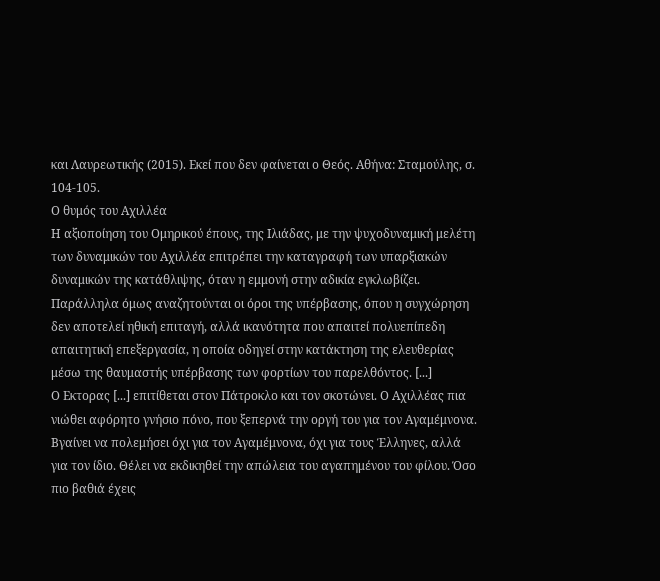και Λαυρεωτικής (2015). Εκεί που δεν φαίνεται ο Θεός. Αθήνα: Σταμούλης, σ. 104-105.
Ο θυμός του Αχιλλέα
Η αξιοποίηση του Ομηρικού έπους, της Ιλιάδας, με την ψυχοδυναμική μελέτη των δυναμικών του Αχιλλέα επιτρέπει την καταγραφή των υπαρξιακών δυναμικών της κατάθλιψης, όταν η εμμονή στην αδικία εγκλωβίζει. Παράλληλα όμως αναζητούνται οι όροι της υπέρβασης, όπου η συγχώρηση δεν αποτελεί ηθική επιταγή, αλλά ικανότητα που απαιτεί πολυεπίπεδη απαιτητική επεξεργασία, η οποία οδηγεί στην κατάκτηση της ελευθερίας μέσω της θαυμαστής υπέρβασης των φορτίων του παρελθόντος. [...]
Ο Εκτορας [...] επιτίθεται στον Πάτροκλο και τον σκοτώνει. Ο Αχιλλέας πια νιώθει αφόρητο γνήσιο πόνο, που ξεπερνά την οργή του για τον Αγαμέμνονα. Βγαίνει να πολεμήσει όχι για τον Αγαμέμνονα, όχι για τους Έλληνες, αλλά για τον ίδιο. Θέλει να εκδικηθεί την απώλεια του αγαπημένου του φίλου. Όσο πιο βαθιά έχεις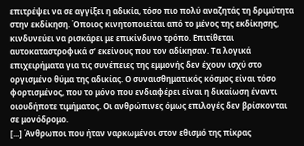επιτρέψει να σε αγγίξει η αδικία, τόσο πιο πολύ αναζητάς τη δριμύτητα στην εκδίκηση. Όποιος κινητοποιείται από το μένος της εκδίκησης, κινδυνεύει να ρισκάρει με επικίνδυνο τρόπο. Επιτίθεται αυτοκαταστροφικά σ’ εκείνους που τον αδίκησαν. Τα λογικά επιχειρήματα για τις συνέπειες της εμμονής δεν έχουν ισχύ στο οργισμένο θύμα της αδικίας. Ο συναισθηματικός κόσμος είναι τόσο φορτισμένος, που το μόνο που ενδιαφέρει είναι η δικαίωση έναντι οιουδήποτε τιμήματος. Οι ανθρώπινες όμως επιλογές δεν βρίσκονται σε μονόδρομο.
[...] Άνθρωποι που ήταν ναρκωμένοι στον εθισμό της πίκρας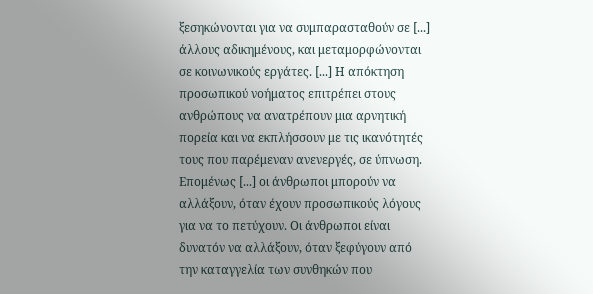ξεσηκώνονται για να συμπαρασταθούν σε [...] άλλους αδικημένους, και μεταμορφώνονται σε κοινωνικούς εργάτες. [...] Η απόκτηση προσωπικού νοήματος επιτρέπει στους ανθρώπους να ανατρέπουν μια αρνητική πορεία και να εκπλήσσουν με τις ικανότητές τους που παρέμεναν ανενεργές, σε ύπνωση. Επομένως [...] οι άνθρωποι μπορούν να αλλάξουν, όταν έχουν προσωπικούς λόγους για να το πετύχουν. Οι άνθρωποι είναι δυνατόν να αλλάξουν, όταν ξεφύγουν από την καταγγελία των συνθηκών που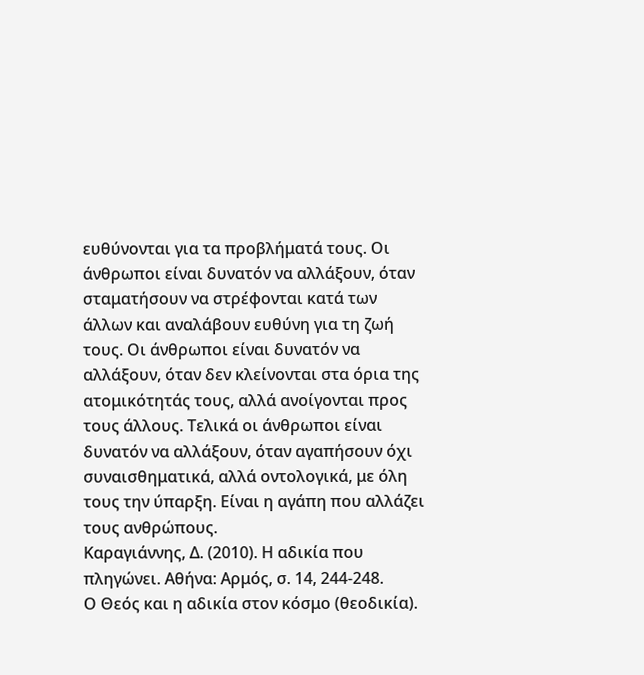ευθύνονται για τα προβλήματά τους. Οι άνθρωποι είναι δυνατόν να αλλάξουν, όταν σταματήσουν να στρέφονται κατά των άλλων και αναλάβουν ευθύνη για τη ζωή τους. Οι άνθρωποι είναι δυνατόν να αλλάξουν, όταν δεν κλείνονται στα όρια της ατομικότητάς τους, αλλά ανοίγονται προς τους άλλους. Τελικά οι άνθρωποι είναι δυνατόν να αλλάξουν, όταν αγαπήσουν όχι συναισθηματικά, αλλά οντολογικά, με όλη τους την ύπαρξη. Είναι η αγάπη που αλλάζει τους ανθρώπους.
Καραγιάννης, Δ. (2010). Η αδικία που πληγώνει. Αθήνα: Αρμός, σ. 14, 244-248.
Ο Θεός και η αδικία στον κόσμο (θεοδικία).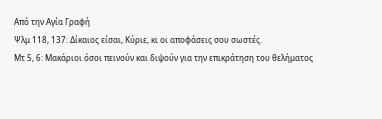Από την Αγία Γραφή
Ψλμ 118, 137: Δίκαιος είσαι, Κύριε, κι οι αποφάσεις σου σωστές.
Μτ 5, 6: Μακάριοι όσοι πεινούν και διψούν για την επικράτηση του θελήματος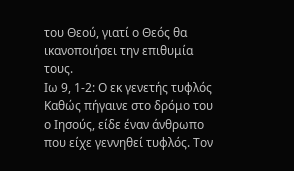του Θεού, γιατί ο Θεός θα ικανοποιήσει την επιθυμία τους.
Ιω 9, 1-2: Ο εκ γενετής τυφλός Καθώς πήγαινε στο δρόμο του ο Ιησούς, είδε έναν άνθρωπο που είχε γεννηθεί τυφλός. Τον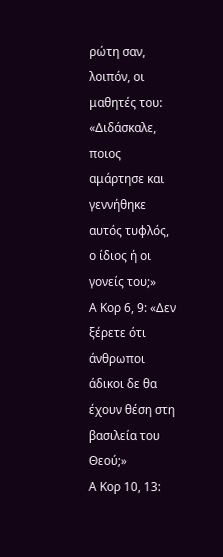ρώτη σαν, λοιπόν, οι μαθητές του: «Διδάσκαλε, ποιος αμάρτησε και γεννήθηκε αυτός τυφλός, ο ίδιος ή οι γονείς του;»
Α Κορ 6, 9: «Δεν ξέρετε ότι άνθρωποι άδικοι δε θα έχουν θέση στη βασιλεία του Θεού;»
Α Κορ 10, 13: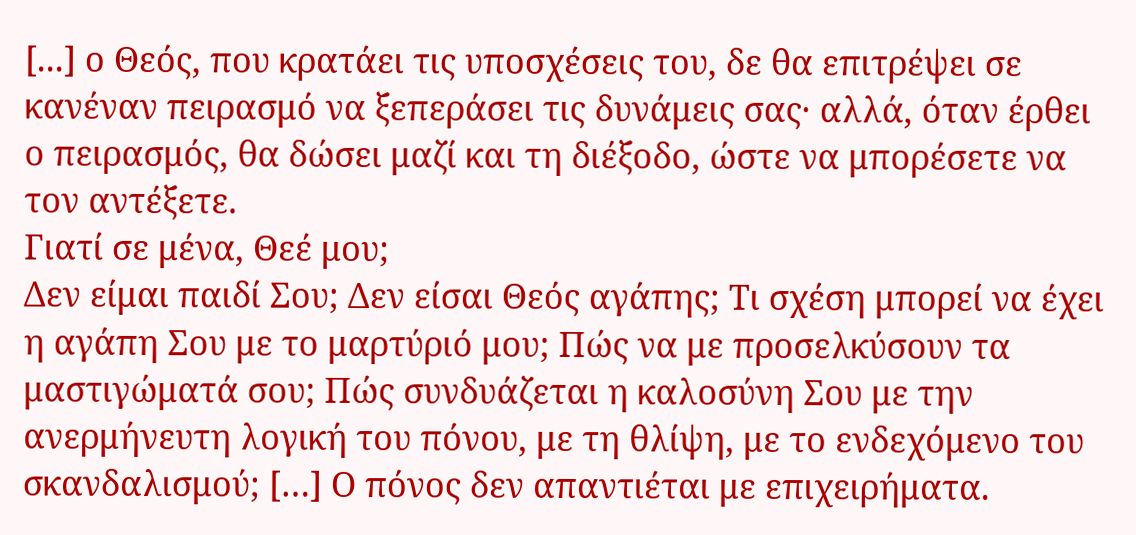[...] ο Θεός, που κρατάει τις υποσχέσεις του, δε θα επιτρέψει σε κανέναν πειρασμό να ξεπεράσει τις δυνάμεις σας· αλλά, όταν έρθει ο πειρασμός, θα δώσει μαζί και τη διέξοδο, ώστε να μπορέσετε να τον αντέξετε.
Γιατί σε μένα, Θεέ μου;
Δεν είμαι παιδί Σου; Δεν είσαι Θεός αγάπης; Τι σχέση μπορεί να έχει η αγάπη Σου με το μαρτύριό μου; Πώς να με προσελκύσουν τα μαστιγώματά σου; Πώς συνδυάζεται η καλοσύνη Σου με την ανερμήνευτη λογική του πόνου, με τη θλίψη, με το ενδεχόμενο του σκανδαλισμού; […] Ο πόνος δεν απαντιέται με επιχειρήματα.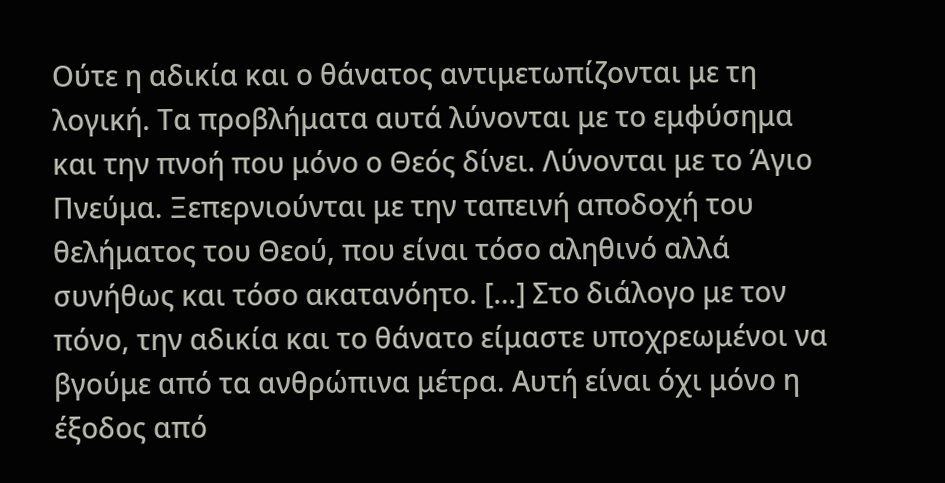Ούτε η αδικία και ο θάνατος αντιμετωπίζονται με τη λογική. Τα προβλήματα αυτά λύνονται με το εμφύσημα και την πνοή που μόνο ο Θεός δίνει. Λύνονται με το Άγιο Πνεύμα. Ξεπερνιούνται με την ταπεινή αποδοχή του θελήματος του Θεού, που είναι τόσο αληθινό αλλά συνήθως και τόσο ακατανόητο. […] Στο διάλογο με τον πόνο, την αδικία και το θάνατο είμαστε υποχρεωμένοι να βγούμε από τα ανθρώπινα μέτρα. Αυτή είναι όχι μόνο η έξοδος από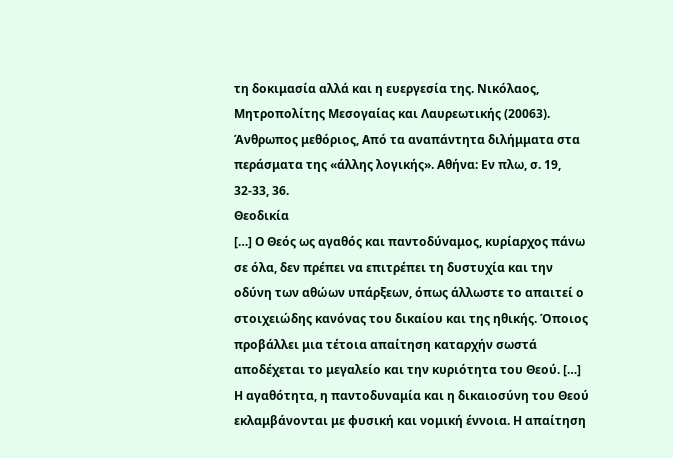τη δοκιμασία αλλά και η ευεργεσία της. Νικόλαος, Μητροπολίτης Μεσογαίας και Λαυρεωτικής (20063). Άνθρωπος μεθόριος, Από τα αναπάντητα διλήμματα στα περάσματα της «άλλης λογικής». Αθήνα: Εν πλω, σ. 19, 32-33, 36.
Θεοδικία
[…] Ο Θεός ως αγαθός και παντοδύναμος, κυρίαρχος πάνω σε όλα, δεν πρέπει να επιτρέπει τη δυστυχία και την οδύνη των αθώων υπάρξεων, όπως άλλωστε το απαιτεί ο στοιχειώδης κανόνας του δικαίου και της ηθικής. Όποιος προβάλλει μια τέτοια απαίτηση καταρχήν σωστά αποδέχεται το μεγαλείο και την κυριότητα του Θεού. […] Η αγαθότητα, η παντοδυναμία και η δικαιοσύνη του Θεού εκλαμβάνονται με φυσική και νομική έννοια. Η απαίτηση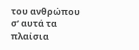του ανθρώπου σ’ αυτά τα πλαίσια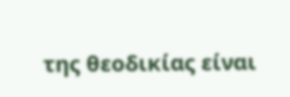της θεοδικίας είναι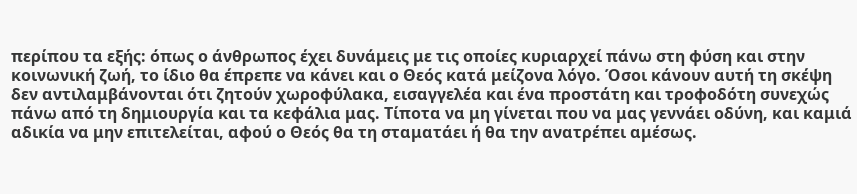περίπου τα εξής: όπως ο άνθρωπος έχει δυνάμεις με τις οποίες κυριαρχεί πάνω στη φύση και στην κοινωνική ζωή, το ίδιο θα έπρεπε να κάνει και ο Θεός κατά μείζονα λόγο. Όσοι κάνουν αυτή τη σκέψη δεν αντιλαμβάνονται ότι ζητούν χωροφύλακα, εισαγγελέα και ένα προστάτη και τροφοδότη συνεχώς πάνω από τη δημιουργία και τα κεφάλια μας. Τίποτα να μη γίνεται που να μας γεννάει οδύνη, και καμιά αδικία να μην επιτελείται, αφού ο Θεός θα τη σταματάει ή θα την ανατρέπει αμέσως.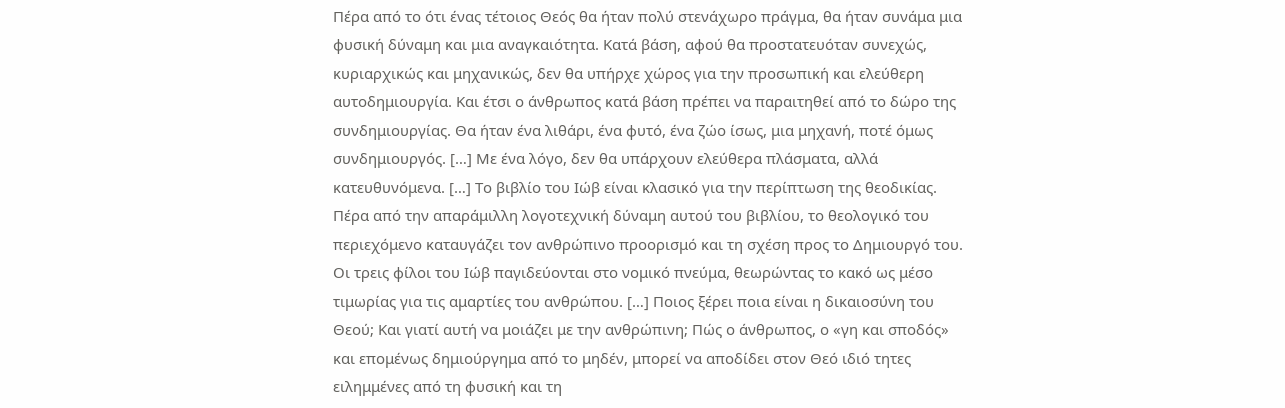Πέρα από το ότι ένας τέτοιος Θεός θα ήταν πολύ στενάχωρο πράγμα, θα ήταν συνάμα μια φυσική δύναμη και μια αναγκαιότητα. Κατά βάση, αφού θα προστατευόταν συνεχώς, κυριαρχικώς και μηχανικώς, δεν θα υπήρχε χώρος για την προσωπική και ελεύθερη αυτοδημιουργία. Και έτσι ο άνθρωπος κατά βάση πρέπει να παραιτηθεί από το δώρο της συνδημιουργίας. Θα ήταν ένα λιθάρι, ένα φυτό, ένα ζώο ίσως, μια μηχανή, ποτέ όμως συνδημιουργός. […] Με ένα λόγο, δεν θα υπάρχουν ελεύθερα πλάσματα, αλλά κατευθυνόμενα. […] Το βιβλίο του Ιώβ είναι κλασικό για την περίπτωση της θεοδικίας. Πέρα από την απαράμιλλη λογοτεχνική δύναμη αυτού του βιβλίου, το θεολογικό του περιεχόμενο καταυγάζει τον ανθρώπινο προορισμό και τη σχέση προς το Δημιουργό του. Οι τρεις φίλοι του Ιώβ παγιδεύονται στο νομικό πνεύμα, θεωρώντας το κακό ως μέσο τιμωρίας για τις αμαρτίες του ανθρώπου. […] Ποιος ξέρει ποια είναι η δικαιοσύνη του Θεού; Και γιατί αυτή να μοιάζει με την ανθρώπινη; Πώς ο άνθρωπος, ο «γη και σποδός» και επομένως δημιούργημα από το μηδέν, μπορεί να αποδίδει στον Θεό ιδιό τητες ειλημμένες από τη φυσική και τη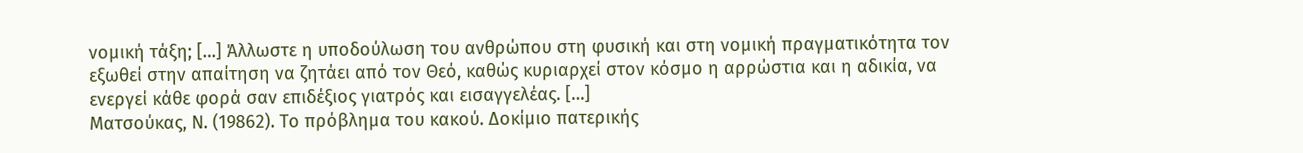νομική τάξη; […] Άλλωστε η υποδούλωση του ανθρώπου στη φυσική και στη νομική πραγματικότητα τον εξωθεί στην απαίτηση να ζητάει από τον Θεό, καθώς κυριαρχεί στον κόσμο η αρρώστια και η αδικία, να ενεργεί κάθε φορά σαν επιδέξιος γιατρός και εισαγγελέας. […]
Ματσούκας, Ν. (19862). Το πρόβλημα του κακού. Δοκίμιο πατερικής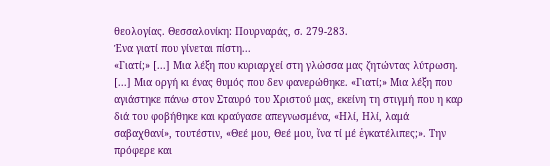θεολογίας. Θεσσαλονίκη: Πουρναράς, σ. 279-283.
Ένα γιατί που γίνεται πίστη...
«Γιατί;» [...] Μια λέξη που κυριαρχεί στη γλώσσα μας ζητώντας λύτρωση. [...] Μια οργή κι ένας θυμός που δεν φανερώθηκε. «Γιατί;» Μια λέξη που αγιάστηκε πάνω στον Σταυρό του Χριστού μας, εκείνη τη στιγμή που η καρ διά του φοβήθηκε και κραύγασε απεγνωσμένα, «Ηλί, Ηλί, λαμά σαβαχθανί», τουτέστιν, «Θεέ μου, Θεέ μου, ἵνα τί μέ ἐγκατέλιπες;». Την πρόφερε και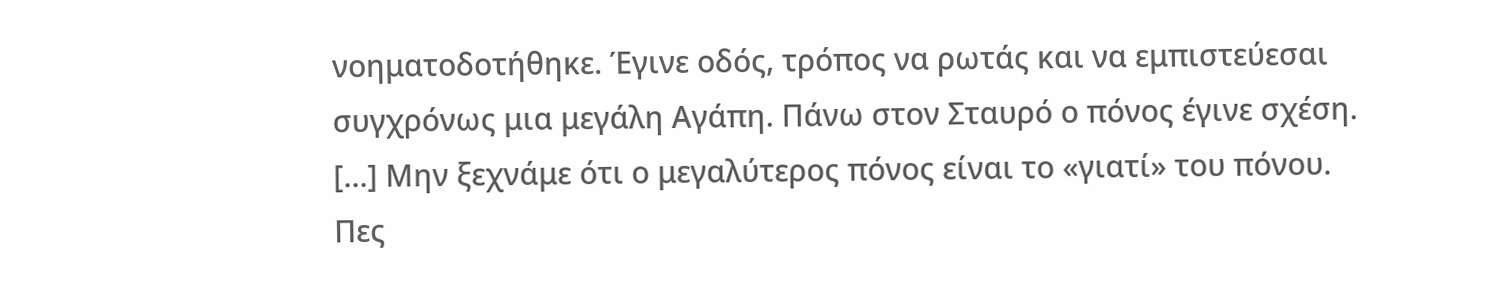νοηματοδοτήθηκε. Έγινε οδός, τρόπος να ρωτάς και να εμπιστεύεσαι συγχρόνως μια μεγάλη Αγάπη. Πάνω στον Σταυρό ο πόνος έγινε σχέση. [...] Μην ξεχνάμε ότι ο μεγαλύτερος πόνος είναι το «γιατί» του πόνου. Πες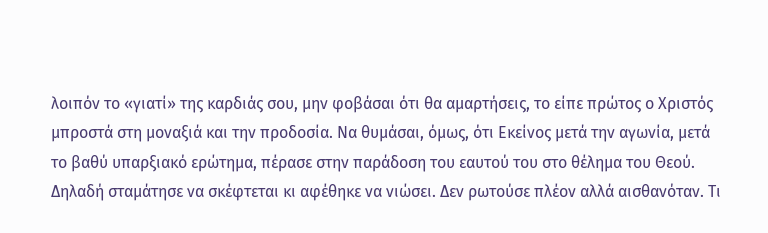λοιπόν το «γιατί» της καρδιάς σου, μην φοβάσαι ότι θα αμαρτήσεις, το είπε πρώτος ο Χριστός μπροστά στη μοναξιά και την προδοσία. Να θυμάσαι, όμως, ότι Εκείνος μετά την αγωνία, μετά το βαθύ υπαρξιακό ερώτημα, πέρασε στην παράδοση του εαυτού του στο θέλημα του Θεού. Δηλαδή σταμάτησε να σκέφτεται κι αφέθηκε να νιώσει. Δεν ρωτούσε πλέον αλλά αισθανόταν. Τι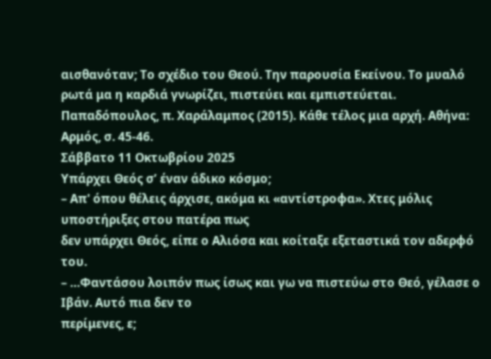αισθανόταν; Το σχέδιο του Θεού. Την παρουσία Εκείνου. Το μυαλό ρωτά μα η καρδιά γνωρίζει, πιστεύει και εμπιστεύεται.
Παπαδόπουλος, π. Χαράλαμπος (2015). Κάθε τέλος μια αρχή. Αθήνα: Αρμός, σ. 45-46.
Σάββατο 11 Οκτωβρίου 2025
Υπάρχει Θεός σ’ έναν άδικο κόσμο;
– Απ' όπου θέλεις άρχισε, ακόμα κι «αντίστροφα». Χτες μόλις υποστήριξες στου πατέρα πως
δεν υπάρχει Θεός, είπε ο Αλιόσα και κοίταξε εξεταστικά τον αδερφό του.
– …Φαντάσου λοιπόν πως ίσως και γω να πιστεύω στο Θεό, γέλασε ο Ιβάν. Αυτό πια δεν το
περίμενες, ε;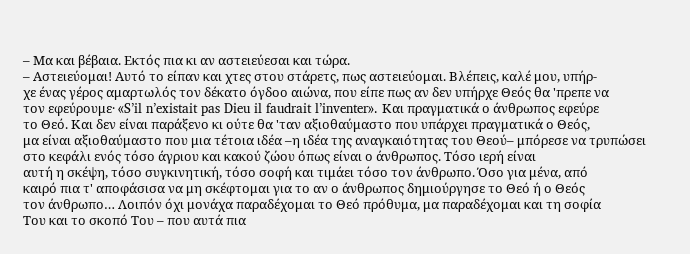– Μα και βέβαια. Εκτός πια κι αν αστειεύεσαι και τώρα.
– Αστειεύομαι! Αυτό το είπαν και χτες στου στάρετς, πως αστειεύομαι. Βλέπεις, καλέ μου, υπήρ-
χε ένας γέρος αμαρτωλός τον δέκατο όγδοο αιώνα, που είπε πως αν δεν υπήρχε Θεός θα 'πρεπε να
τον εφεύρουμε· «S’il n’existait pas Dieu il faudrait l’inventer». Και πραγματικά ο άνθρωπος εφεύρε
το Θεό. Και δεν είναι παράξενο κι ούτε θα 'ταν αξιοθαύμαστο που υπάρχει πραγματικά ο Θεός,
μα είναι αξιοθαύμαστο που μια τέτοια ιδέα –η ιδέα της αναγκαιότητας του Θεού– μπόρεσε να τρυπώσει στο κεφάλι ενός τόσο άγριου και κακού ζώου όπως είναι ο άνθρωπος. Τόσο ιερή είναι
αυτή η σκέψη, τόσο συγκινητική, τόσο σοφή και τιμάει τόσο τον άνθρωπο. Όσο για μένα, από
καιρό πια τ' αποφάσισα να μη σκέφτομαι για το αν ο άνθρωπος δημιούργησε το Θεό ή ο Θεός
τον άνθρωπο… Λοιπόν όχι μονάχα παραδέχομαι το Θεό πρόθυμα, μα παραδέχομαι και τη σοφία
Του και το σκοπό Του – που αυτά πια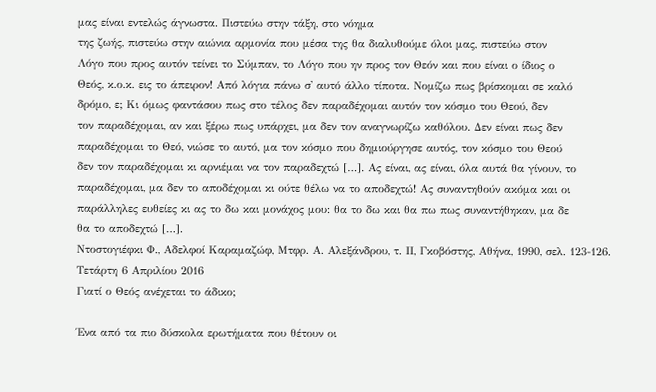μας είναι εντελώς άγνωστα. Πιστεύω στην τάξη, στο νόημα
της ζωής, πιστεύω στην αιώνια αρμονία που μέσα της θα διαλυθούμε όλοι μας, πιστεύω στον
Λόγο που προς αυτόν τείνει το Σύμπαν, το Λόγο που ην προς τον Θεόν και που είναι ο ίδιος ο
Θεός, κ.ο.κ. εις το άπειρον! Από λόγια πάνω σ' αυτό άλλο τίποτα. Νομίζω πως βρίσκομαι σε καλό
δρόμο, ε; Κι όμως φαντάσου πως στο τέλος δεν παραδέχομαι αυτόν τον κόσμο του Θεού, δεν
τον παραδέχομαι, αν και ξέρω πως υπάρχει, μα δεν τον αναγνωρίζω καθόλου. Δεν είναι πως δεν
παραδέχομαι το Θεό, νιώσε το αυτό, μα τον κόσμο που δημιούργησε αυτός, τον κόσμο του Θεού
δεν τον παραδέχομαι κι αρνιέμαι να τον παραδεχτώ […]. Ας είναι, ας είναι, όλα αυτά θα γίνουν, το
παραδέχομαι, μα δεν το αποδέχομαι κι ούτε θέλω να το αποδεχτώ! Ας συναντηθούν ακόμα και οι
παράλληλες ευθείες κι ας το δω και μονάχος μου: θα το δω και θα πω πως συναντήθηκαν, μα δε
θα το αποδεχτώ […].
Ντοστογιέφκι Φ., Αδελφοί Καραμαζώφ, Μτφρ. Α. Αλεξάνδρου, τ. ΙΙ, Γκοβόστης, Αθήνα, 1990, σελ. 123-126.
Τετάρτη 6 Απριλίου 2016
Γιατί ο Θεός ανέχεται το άδικο;

Ένα από τα πιο δύσκολα ερωτήματα που θέτουν οι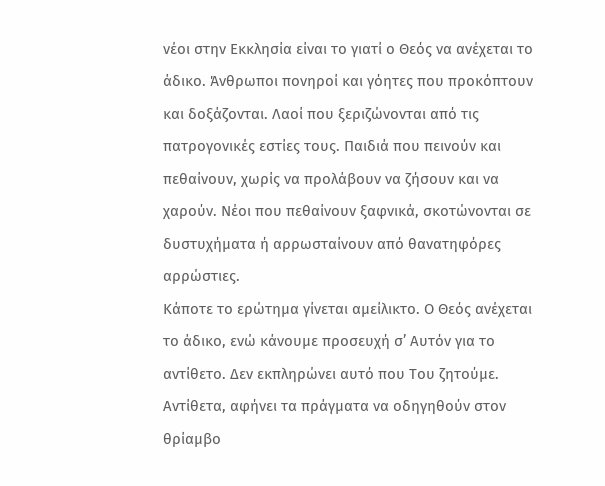νέοι στην Εκκλησία είναι το γιατί ο Θεός να ανέχεται το άδικο. Άνθρωποι πονηροί και γόητες που προκόπτουν και δοξάζονται. Λαοί που ξεριζώνονται από τις πατρογονικές εστίες τους. Παιδιά που πεινούν και πεθαίνουν, χωρίς να προλάβουν να ζήσουν και να χαρούν. Νέοι που πεθαίνουν ξαφνικά, σκοτώνονται σε δυστυχήματα ή αρρωσταίνουν από θανατηφόρες αρρώστιες.
Κάποτε το ερώτημα γίνεται αμείλικτο. Ο Θεός ανέχεται το άδικο, ενώ κάνουμε προσευχή σ’ Αυτόν για το αντίθετο. Δεν εκπληρώνει αυτό που Του ζητούμε. Αντίθετα, αφήνει τα πράγματα να οδηγηθούν στον θρίαμβο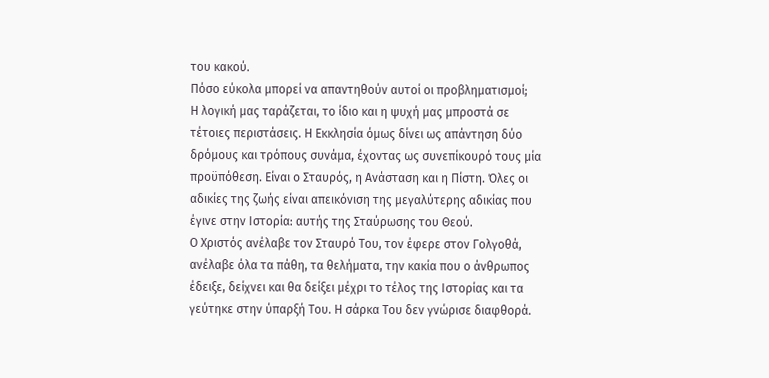του κακού.
Πόσο εύκολα μπορεί να απαντηθούν αυτοί οι προβληματισμοί;
Η λογική μας ταράζεται, το ίδιο και η ψυχή μας μπροστά σε τέτοιες περιστάσεις. Η Εκκλησία όμως δίνει ως απάντηση δύο δρόμους και τρόπους συνάμα, έχοντας ως συνεπίκουρό τους μία προϋπόθεση. Είναι ο Σταυρός, η Ανάσταση και η Πίστη. Όλες οι αδικίες της ζωής είναι απεικόνιση της μεγαλύτερης αδικίας που έγινε στην Ιστορία: αυτής της Σταύρωσης του Θεού.
Ο Χριστός ανέλαβε τον Σταυρό Του, τον έφερε στον Γολγοθά, ανέλαβε όλα τα πάθη, τα θελήματα, την κακία που ο άνθρωπος έδειξε, δείχνει και θα δείξει μέχρι το τέλος της Ιστορίας και τα γεύτηκε στην ύπαρξή Του. Η σάρκα Του δεν γνώρισε διαφθορά.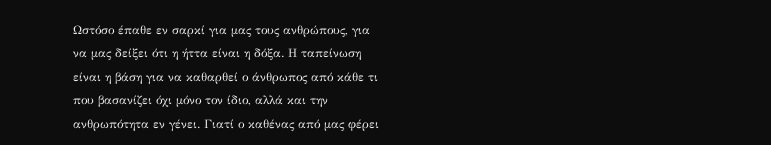Ωστόσο έπαθε εν σαρκί για μας τους ανθρώπους, για να μας δείξει ότι η ήττα είναι η δόξα. Η ταπείνωση είναι η βάση για να καθαρθεί ο άνθρωπος από κάθε τι που βασανίζει όχι μόνο τον ίδιο, αλλά και την ανθρωπότητα εν γένει. Γιατί ο καθένας από μας φέρει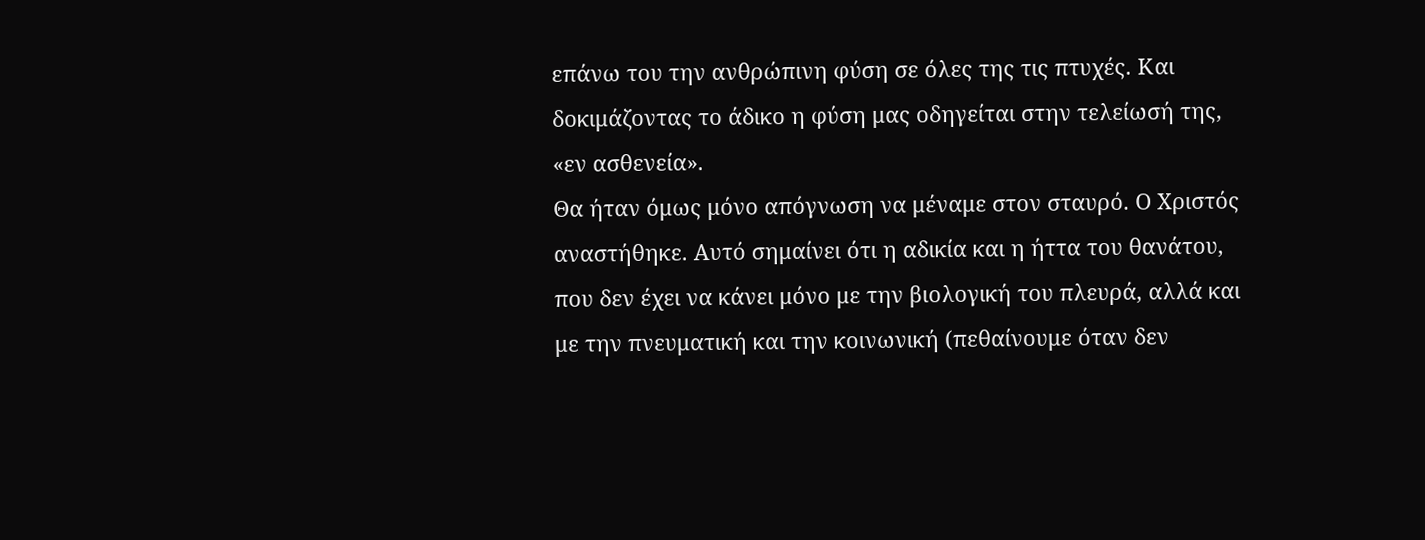επάνω του την ανθρώπινη φύση σε όλες της τις πτυχές. Και δοκιμάζοντας το άδικο η φύση μας οδηγείται στην τελείωσή της, «εν ασθενεία».
Θα ήταν όμως μόνο απόγνωση να μέναμε στον σταυρό. Ο Χριστός αναστήθηκε. Αυτό σημαίνει ότι η αδικία και η ήττα του θανάτου, που δεν έχει να κάνει μόνο με την βιολογική του πλευρά, αλλά και με την πνευματική και την κοινωνική (πεθαίνουμε όταν δεν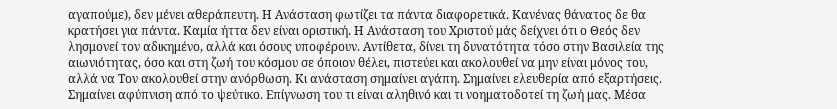αγαπούμε), δεν μένει αθεράπευτη. Η Ανάσταση φωτίζει τα πάντα διαφορετικά. Κανένας θάνατος δε θα κρατήσει για πάντα. Καμία ήττα δεν είναι οριστική. Η Ανάσταση του Χριστού μάς δείχνει ότι ο Θεός δεν λησμονεί τον αδικημένο, αλλά και όσους υποφέρουν. Αντίθετα, δίνει τη δυνατότητα τόσο στην Βασιλεία της αιωνιότητας, όσο και στη ζωή του κόσμου σε όποιον θέλει, πιστεύει και ακολουθεί να μην είναι μόνος του, αλλά να Τον ακολουθεί στην ανόρθωση. Κι ανάσταση σημαίνει αγάπη. Σημαίνει ελευθερία από εξαρτήσεις. Σημαίνει αφύπνιση από το ψεύτικο. Επίγνωση του τι είναι αληθινό και τι νοηματοδοτεί τη ζωή μας. Μέσα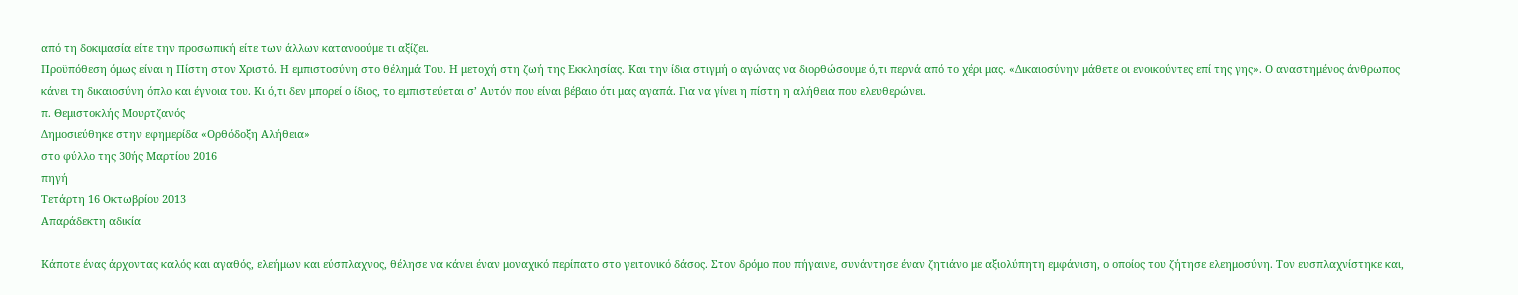από τη δοκιμασία είτε την προσωπική είτε των άλλων κατανοούμε τι αξίζει.
Προϋπόθεση όμως είναι η Πίστη στον Χριστό. Η εμπιστοσύνη στο θέλημά Του. Η μετοχή στη ζωή της Εκκλησίας. Και την ίδια στιγμή ο αγώνας να διορθώσουμε ό,τι περνά από το χέρι μας. «Δικαιοσύνην μάθετε οι ενοικούντες επί της γης». Ο αναστημένος άνθρωπος κάνει τη δικαιοσύνη όπλο και έγνοια του. Κι ό,τι δεν μπορεί ο ίδιος, το εμπιστεύεται σ’ Αυτόν που είναι βέβαιο ότι μας αγαπά. Για να γίνει η πίστη η αλήθεια που ελευθερώνει.
π. Θεμιστοκλής Μουρτζανός
Δημοσιεύθηκε στην εφημερίδα «Ορθόδοξη Αλήθεια»
στο φύλλο της 30ής Μαρτίου 2016
πηγή
Τετάρτη 16 Οκτωβρίου 2013
Απαράδεκτη αδικία

Κάποτε ένας άρχοντας καλός και αγαθός, ελεήμων και εύσπλαχνος, θέλησε να κάνει έναν μοναχικό περίπατο στο γειτονικό δάσος. Στον δρόμο που πήγαινε, συνάντησε έναν ζητιάνο με αξιολύπητη εμφάνιση, ο οποίος του ζήτησε ελεημοσύνη. Τον ευσπλαχνίστηκε και,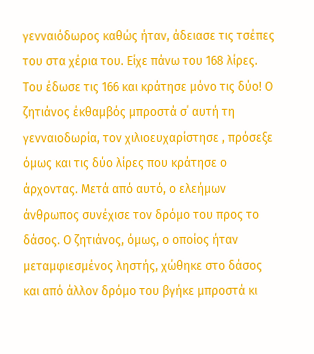γενναιόδωρος καθώς ήταν, άδειασε τις τσέπες του στα χέρια του. Είχε πάνω του 168 λίρες. Του έδωσε τις 166 και κράτησε μόνο τις δύο! Ο ζητιάνος έκθαμβός μπροστά σ΄ αυτή τη γενναιοδωρία, τον χιλιοευχαρίστησε , πρόσεξε όμως και τις δύο λίρες που κράτησε ο άρχοντας. Μετά από αυτό, ο ελεήμων άνθρωπος συνέχισε τον δρόμο του προς το δάσος. Ο ζητιάνος, όμως, ο οποίος ήταν μεταμφιεσμένος ληστής, χώθηκε στο δάσος και από άλλον δρόμο του βγήκε μπροστά κι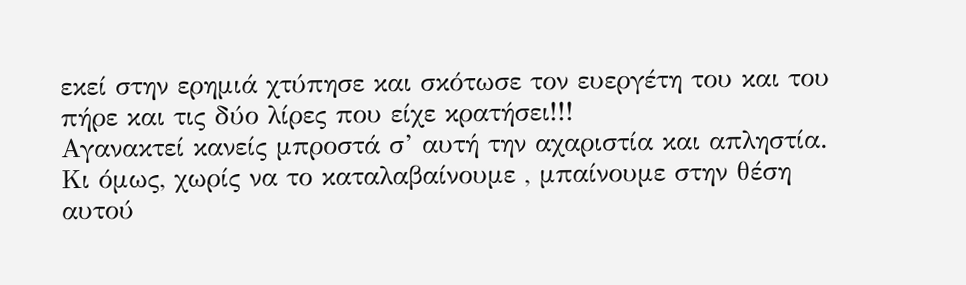εκεί στην ερημιά χτύπησε και σκότωσε τον ευεργέτη του και του πήρε και τις δύο λίρες που είχε κρατήσει!!!
Αγανακτεί κανείς μπροστά σ’ αυτή την αχαριστία και απληστία. Κι όμως, χωρίς να το καταλαβαίνουμε , μπαίνουμε στην θέση αυτού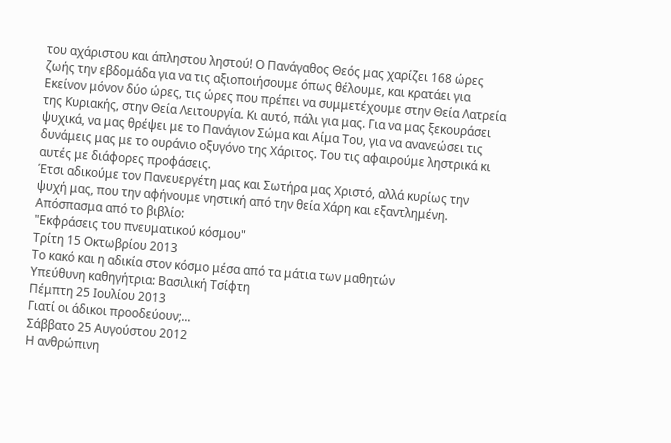του αχάριστου και άπληστου ληστού! Ο Πανάγαθος Θεός μας χαρίζει 168 ώρες ζωής την εβδομάδα για να τις αξιοποιήσουμε όπως θέλουμε, και κρατάει για Εκείνον μόνον δύο ώρες, τις ώρες που πρέπει να συμμετέχουμε στην Θεία Λατρεία της Κυριακής, στην Θεία Λειτουργία. Κι αυτό, πάλι για μας. Για να μας ξεκουράσει ψυχικά, να μας θρέψει με το Πανάγιον Σώμα και Αίμα Του, για να ανανεώσει τις δυνάμεις μας με το ουράνιο οξυγόνο της Χάριτος. Του τις αφαιρούμε ληστρικά κι αυτές με διάφορες προφάσεις.
Έτσι αδικούμε τον Πανευεργέτη μας και Σωτήρα μας Χριστό, αλλά κυρίως την ψυχή μας, που την αφήνουμε νηστική από την θεία Χάρη και εξαντλημένη.
Απόσπασμα από το βιβλίο:
"Εκφράσεις του πνευματικού κόσμου"
Τρίτη 15 Οκτωβρίου 2013
Το κακό και η αδικία στον κόσμο μέσα από τα μάτια των μαθητών
Υπεύθυνη καθηγήτρια: Βασιλική Τσίφτη
Πέμπτη 25 Ιουλίου 2013
Γιατί οι άδικοι προοδεύουν;...
Σάββατο 25 Αυγούστου 2012
Η ανθρώπινη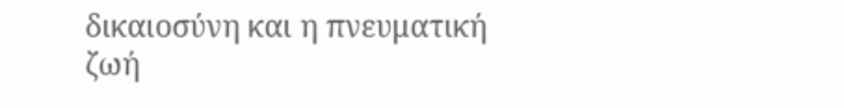δικαιοσύνη και η πνευματική ζωή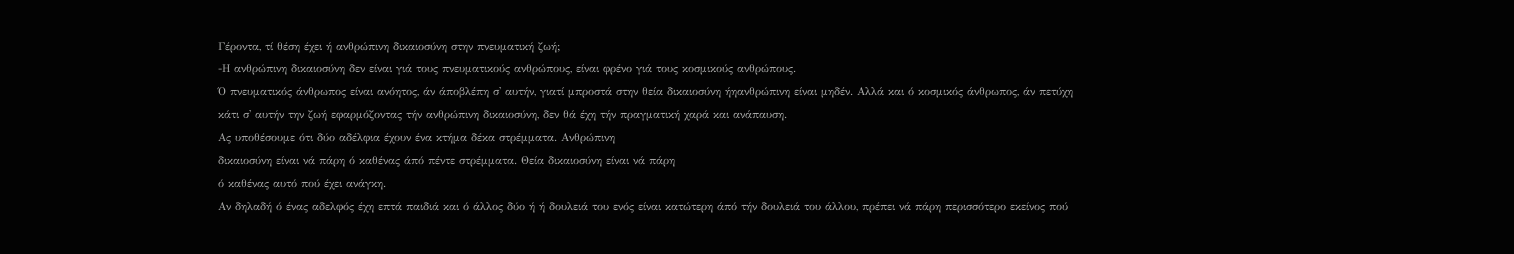Γέροντα, τί θέση έχει ή ανθρώπινη δικαιοσύνη στην πνευματική ζωή;
-Η ανθρώπινη δικαιοσύνη δεν είναι γιά τους πνευματικούς ανθρώπους, είναι φρένο γιά τους κοσμικούς ανθρώπους.
Ό πνευματικός άνθρωπος είναι ανόητος, άν άποβλέπη σ' αυτήν, γιατί μπροστά στην θεία δικαιοσύνη ήηανθρώπινη είναι μηδέν. Αλλά και ό κοσμικός άνθρωπος, άν πετύχη κάτι σ' αυτήν την ζωή εφαρμόζοντας τήν ανθρώπινη δικαιοσύνη, δεν θά έχη τήν πραγματική χαρά και ανάπαυση.
Ας υποθέσουμε ότι δύο αδέλφια έχουν ένα κτήμα δέκα στρέμματα. Ανθρώπινη
δικαιοσύνη είναι νά πάρη ό καθένας άπό πέντε στρέμματα. Θεία δικαιοσύνη είναι νά πάρη
ό καθένας αυτό πού έχει ανάγκη.
Αν δηλαδή ό ένας αδελφός έχη επτά παιδιά και ό άλλος δύο ή ή δουλειά του ενός είναι κατώτερη άπό τήν δουλειά του άλλου, πρέπει νά πάρη περισσότερο εκείνος πού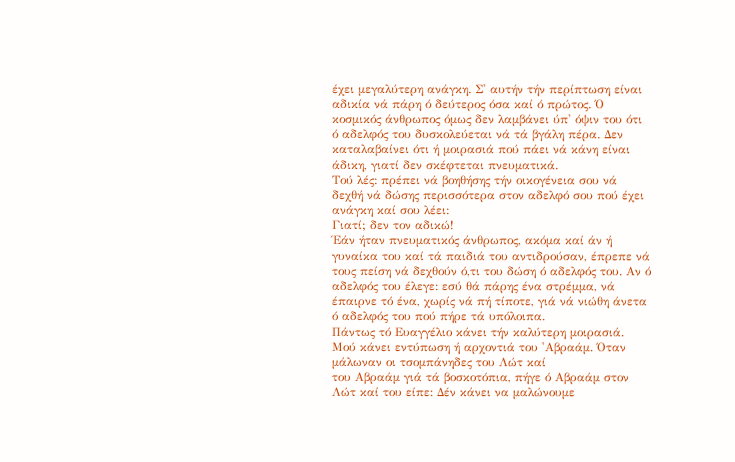έχει μεγαλύτερη ανάγκη. Σ' αυτήν τήν περίπτωση είναι αδικία νά πάρη ό δεύτερος όσα καί ό πρώτος. Ό κοσμικός άνθρωπος όμως δεν λαμβάνει ύπ' όψιν του ότι ό αδελφός του δυσκολεύεται νά τά βγάλη πέρα. Δεν καταλαβαίνει ότι ή μοιρασιά πού πάει νά κάνη είναι άδικη, γιατί δεν σκέφτεται πνευματικά.
Τού λές: πρέπει νά βοηθήσης τήν οικογένεια σου νά δεχθή νά δώσης περισσότερα στον αδελφό σου πού έχει ανάγκη καί σου λέει:
Γιατί; δεν τον αδικώ!
Έάν ήταν πνευματικός άνθρωπος, ακόμα καί άν ή γυναίκα του καί τά παιδιά του αντιδρούσαν, έπρεπε νά τους πείση νά δεχθούν ό,τι του δώση ό αδελφός του. Αν ό αδελφός του έλεγε: εσύ θά πάρης ένα στρέμμα, νά έπαιρνε τό ένα, χωρίς νά πή τίποτε, γιά νά νιώθη άνετα ό αδελφός του πού πήρε τά υπόλοιπα.
Πάντως τό Ευαγγέλιο κάνει τήν καλύτερη μοιρασιά.
Μού κάνει εντύπωση ή αρχοντιά του 'Αβραάμ. Όταν μάλωναν οι τσομπάνηδες του Λώτ καί
του Αβραάμ γιά τά βοσκοτόπια, πήγε ό Αβραάμ στον Λώτ καί του είπε: Δέν κάνει να μαλώνουμε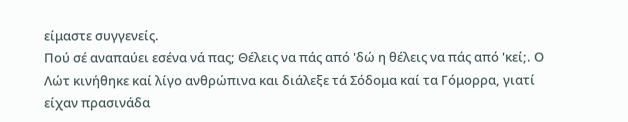είμαστε συγγενείς.
Πού σέ αναπαύει εσένα νά πας; Θέλεις να πάς από 'δώ η θέλεις να πάς από 'κεί;. Ο Λώτ κινήθηκε καί λίγο ανθρώπινα και διάλεξε τά Σόδομα καί τα Γόμορρα, γιατί είχαν πρασινάδα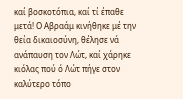καί βοσκοτόπια, καί τί έπαθε μετά! Ο Αβραάμ κινήθηκε μέ την θεία δικαιοσύνη, θέλησε νά ανάπαυση τον Λώτ, καί χάρηκε κιόλας πού ό Λώτ πήγε στον καλύτερο τόπο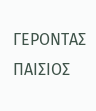ΓΕΡΟΝΤΑΣ ΠΑΙΣΙΟΣ